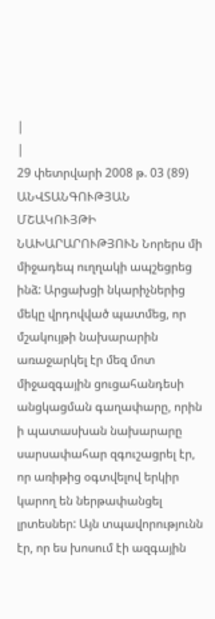|
|
29 փետրվարի 2008 թ. 03 (89)
ԱՆՎՏԱՆԳՈՒԹՅԱՆ ՄՇԱԿՈՒՅԹԻ ՆԱԽԱՐԱՐՈՒԹՅՈՒՆ Նորերս մի միջադեպ ուղղակի ապշեցրեց ինձ: Արցախցի նկարիչներից մեկը վրդովված պատմեց, որ մշակույթի նախարարին առաջարկել էր մեզ մոտ միջազգային ցուցահանդեսի անցկացման գաղափարը, որին ի պատասխան նախարարը սարսափահար զգուշացրել էր, որ առիթից օգտվելով երկիր կարող են ներթափանցել լրտեսներ: Այն տպավորությունն էր, որ ես խոսում էի ազգային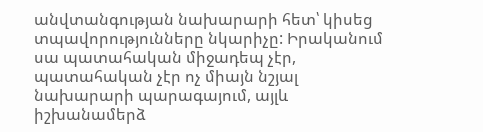անվտանգության նախարարի հետ՝ կիսեց տպավորությունները նկարիչը: Իրականում սա պատահական միջադեպ չէր, պատահական չէր ոչ միայն նշյալ նախարարի պարագայում, այլև իշխանամերձ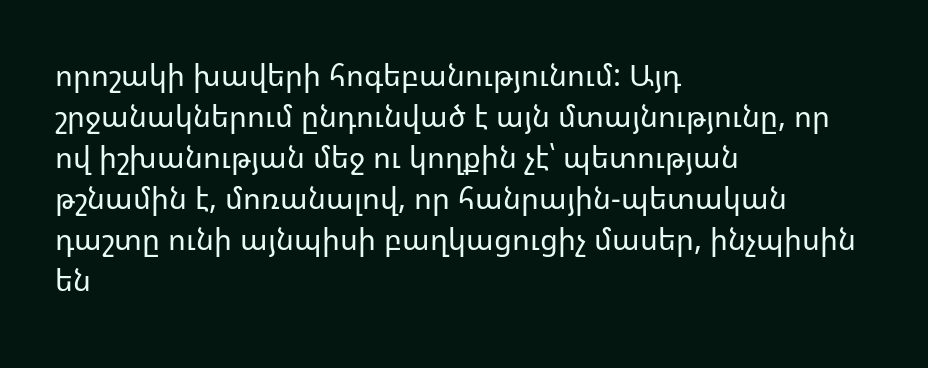որոշակի խավերի հոգեբանությունում: Այդ շրջանակներում ընդունված է այն մտայնությունը, որ ով իշխանության մեջ ու կողքին չէ՝ պետության թշնամին է, մոռանալով, որ հանրային-պետական դաշտը ունի այնպիսի բաղկացուցիչ մասեր, ինչպիսին են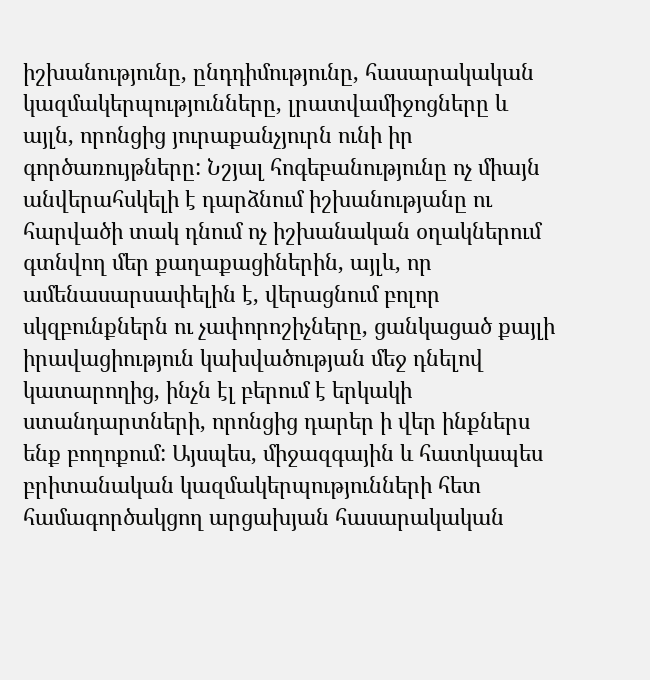իշխանությունը, ընդդիմությունը, հասարակական կազմակերպությունները, լրատվամիջոցները և այլն, որոնցից յուրաքանչյուրն ունի իր գործառույթները: Նշյալ հոգեբանությունը ոչ միայն անվերահսկելի է դարձնում իշխանությանը ու հարվածի տակ դնում ոչ իշխանական օղակներում գտնվող մեր քաղաքացիներին, այլև, որ ամենասարսափելին է, վերացնում բոլոր սկզբունքներն ու չափորոշիչները, ցանկացած քայլի իրավացիություն կախվածության մեջ դնելով կատարողից, ինչն էլ բերում է երկակի ստանդարտների, որոնցից դարեր ի վեր ինքներս ենք բողոքում: Այսպես, միջազգային և հատկապես բրիտանական կազմակերպությունների հետ համագործակցող արցախյան հասարակական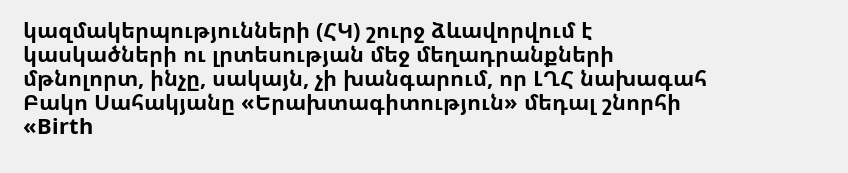կազմակերպությունների (ՀԿ) շուրջ ձևավորվում է կասկածների ու լրտեսության մեջ մեղադրանքների մթնոլորտ, ինչը, սակայն, չի խանգարում, որ ԼՂՀ նախագահ Բակո Սահակյանը «Երախտագիտություն» մեդալ շնորհի «Birth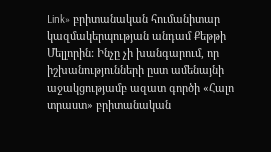Link» բրիտանական հումանիտար կազմակերպության անդամ Քեթթի Մելլորին: Ինչը չի խանգարում, որ իշխանությունների ըստ ամենայնի աջակցությամբ ազատ գործի «Հալո տրաստ» բրիտանական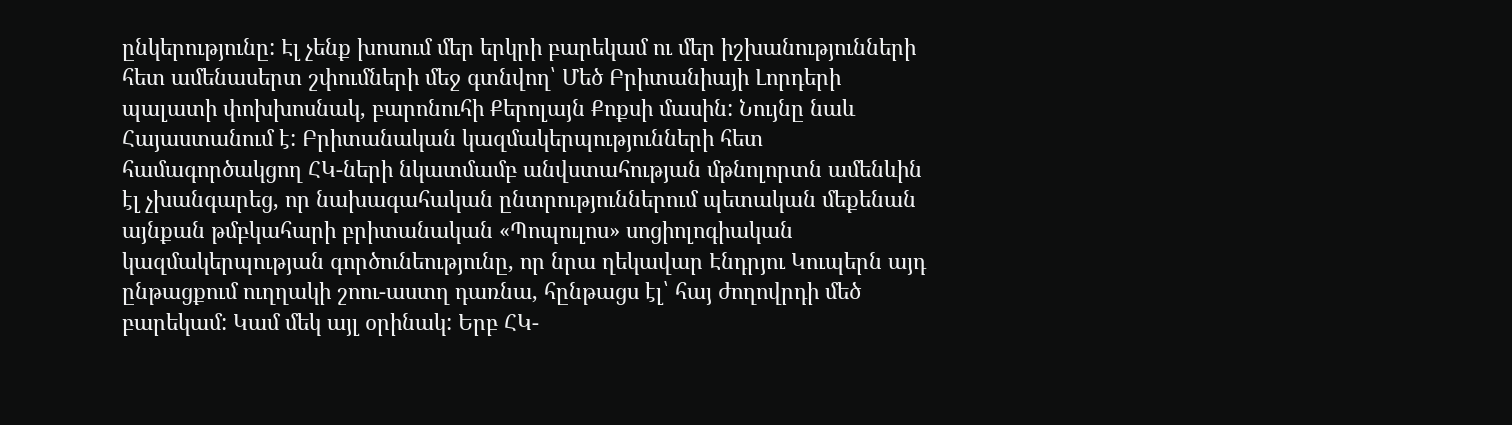ընկերությունը: Էլ չենք խոսում մեր երկրի բարեկամ ու մեր իշխանությունների հետ ամենասերտ շփումների մեջ գտնվող՝ Մեծ Բրիտանիայի Լորդերի պալատի փոխխոսնակ, բարոնուհի Քերոլայն Քոքսի մասին: Նույնը նաև Հայաստանում է: Բրիտանական կազմակերպությունների հետ համագործակցող ՀԿ-ների նկատմամբ անվստահության մթնոլորտն ամենևին էլ չխանգարեց, որ նախագահական ընտրություններում պետական մեքենան այնքան թմբկահարի բրիտանական «Պոպուլոս» սոցիոլոգիական կազմակերպության գործունեությունը, որ նրա ղեկավար Էնդրյու Կուպերն այդ ընթացքում ուղղակի շոու-աստղ դառնա, հընթացս էլ՝ հայ ժողովրդի մեծ բարեկամ: Կամ մեկ այլ օրինակ: Երբ ՀԿ-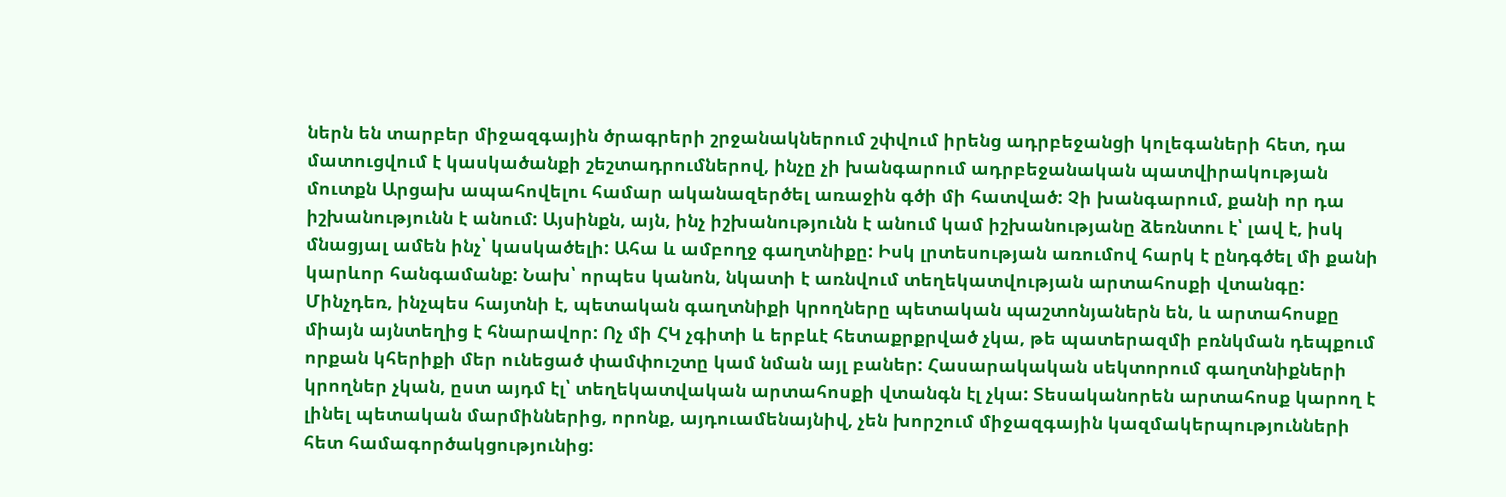ներն են տարբեր միջազգային ծրագրերի շրջանակներում շփվում իրենց ադրբեջանցի կոլեգաների հետ, դա մատուցվում է կասկածանքի շեշտադրումներով, ինչը չի խանգարում ադրբեջանական պատվիրակության մուտքն Արցախ ապահովելու համար ականազերծել առաջին գծի մի հատված: Չի խանգարում, քանի որ դա իշխանությունն է անում: Այսինքն, այն, ինչ իշխանությունն է անում կամ իշխանությանը ձեռնտու է՝ լավ է, իսկ մնացյալ ամեն ինչ՝ կասկածելի: Ահա և ամբողջ գաղտնիքը: Իսկ լրտեսության առումով հարկ է ընդգծել մի քանի կարևոր հանգամանք: Նախ՝ որպես կանոն, նկատի է առնվում տեղեկատվության արտահոսքի վտանգը: Մինչդեռ, ինչպես հայտնի է, պետական գաղտնիքի կրողները պետական պաշտոնյաներն են, և արտահոսքը միայն այնտեղից է հնարավոր: Ոչ մի ՀԿ չգիտի և երբևէ հետաքրքրված չկա, թե պատերազմի բռնկման դեպքում որքան կհերիքի մեր ունեցած փամփուշտը կամ նման այլ բաներ: Հասարակական սեկտորում գաղտնիքների կրողներ չկան, ըստ այդմ էլ՝ տեղեկատվական արտահոսքի վտանգն էլ չկա: Տեսականորեն արտահոսք կարող է լինել պետական մարմիններից, որոնք, այդուամենայնիվ, չեն խորշում միջազգային կազմակերպությունների հետ համագործակցությունից: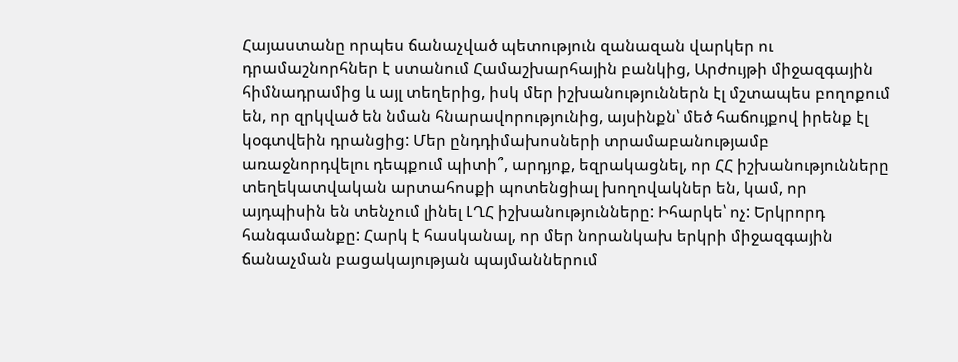Հայաստանը որպես ճանաչված պետություն զանազան վարկեր ու դրամաշնորհներ է ստանում Համաշխարհային բանկից, Արժույթի միջազգային հիմնադրամից և այլ տեղերից, իսկ մեր իշխանություններն էլ մշտապես բողոքում են, որ զրկված են նման հնարավորությունից, այսինքն՝ մեծ հաճույքով իրենք էլ կօգտվեին դրանցից: Մեր ընդդիմախոսների տրամաբանությամբ առաջնորդվելու դեպքում պիտի՞, արդյոք, եզրակացնել, որ ՀՀ իշխանությունները տեղեկատվական արտահոսքի պոտենցիալ խողովակներ են, կամ, որ այդպիսին են տենչում լինել ԼՂՀ իշխանությունները: Իհարկե՝ ոչ: Երկրորդ հանգամանքը: Հարկ է հասկանալ, որ մեր նորանկախ երկրի միջազգային ճանաչման բացակայության պայմաններում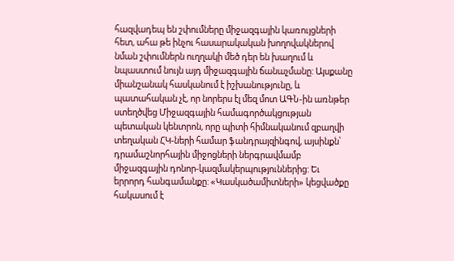հազվադեպ են շփումները միջազգային կառույցների հետ, ահա թե ինչու հասարակական խողովակներով նման շփումներն ուղղակի մեծ դեր են խաղում և նպաստում նույն այդ միջազգային ճանաչմանը: Այսքանը միանշանակ հասկանում է իշխանությունը, և պատահական չէ, որ նորերս էլ մեզ մոտ ԱԳՆ-ին առնթեր ստեղծվեց Միջազգային համագործակցության պետական կենտրոն, որը պիտի հիմնականում զբաղվի տեղական ՀԿ-ների համար ֆանդրայզինգով, այսինքն՝ դրամաշնորհային միջոցների ներգրավմամբ միջազգային դոնոր-կազմակերպություններից: Եւ երրորդ հանգամանքը: «Կասկածամիտների» կեցվածքը հակասում է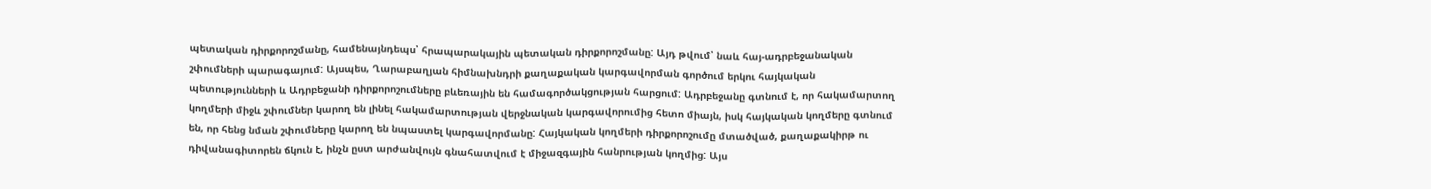պետական դիրքորոշմանը, համենայնդեպս՝ հրապարակային պետական դիրքորոշմանը: Այդ թվում՝ նաև հայ-ադրբեջանական շփումների պարագայում: Այսպես, Ղարաբաղյան հիմնախնդրի քաղաքական կարգավորման գործում երկու հայկական պետությունների և Ադրբեջանի դիրքորոշումները բևեռային են համագործակցության հարցում: Ադրբեջանը գտնում է, որ հակամարտող կողմերի միջև շփումներ կարող են լինել հակամարտության վերջնական կարգավորումից հետո միայն, իսկ հայկական կողմերը գտնում են, որ հենց նման շփումները կարող են նպաստել կարգավորմանը: Հայկական կողմերի դիրքորոշումը մտածված, քաղաքակիրթ ու դիվանագիտորեն ճկուն է, ինչն ըստ արժանվույն գնահատվում է միջազգային հանրության կողմից: Այս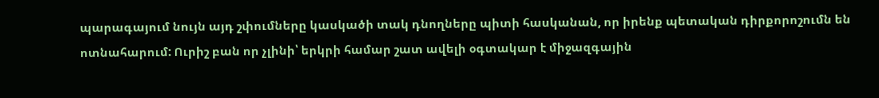պարագայում նույն այդ շփումները կասկածի տակ դնողները պիտի հասկանան, որ իրենք պետական դիրքորոշումն են ոտնահարում: Ուրիշ բան որ չլինի՝ երկրի համար շատ ավելի օգտակար է միջազգային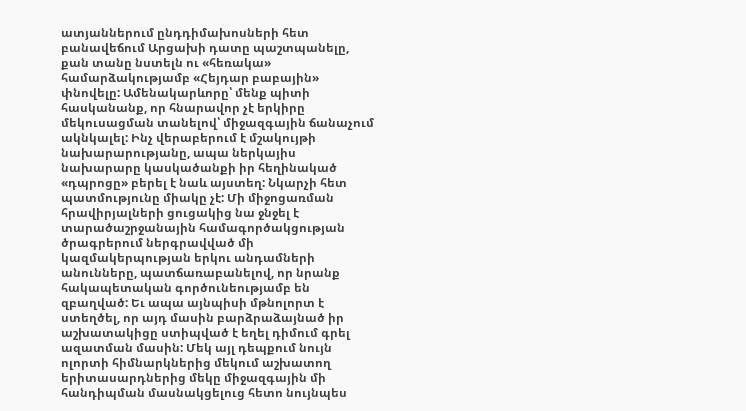ատյաններում ընդդիմախոսների հետ բանավեճում Արցախի դատը պաշտպանելը, քան տանը նստելն ու «հեռակա» համարձակությամբ «Հեյդար բաբային» փնովելը: Ամենակարևորը՝ մենք պիտի հասկանանք, որ հնարավոր չէ երկիրը մեկուսացման տանելով՝ միջազգային ճանաչում ակնկալել: Ինչ վերաբերում է մշակույթի նախարարությանը, ապա ներկայիս նախարարը կասկածանքի իր հեղինակած «դպրոցը» բերել է նաև այստեղ: Նկարչի հետ պատմությունը միակը չէ: Մի միջոցառման հրավիրյալների ցուցակից նա ջնջել է տարածաշրջանային համագործակցության ծրագրերում ներգրավված մի կազմակերպության երկու անդամների անունները, պատճառաբանելով, որ նրանք հակապետական գործունեությամբ են զբաղված: Եւ ապա այնպիսի մթնոլորտ է ստեղծել, որ այդ մասին բարձրաձայնած իր աշխատակիցը ստիպված է եղել դիմում գրել ազատման մասին: Մեկ այլ դեպքում նույն ոլորտի հիմնարկներից մեկում աշխատող երիտասարդներից մեկը միջազգային մի հանդիպման մասնակցելուց հետո նույնպես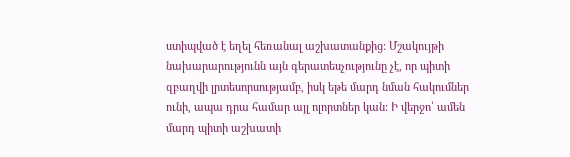ստիպված է եղել հեռանալ աշխատանքից: Մշակույթի նախարարությունն այն գերատեսչությունը չէ, որ պիտի զբաղվի լրտեսորսությամբ, իսկ եթե մարդ նման հակումներ ունի, ապա դրա համար այլ ոլորտներ կան: Ի վերջո՝ ամեն մարդ պիտի աշխատի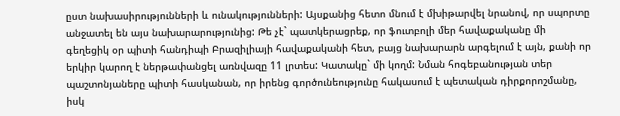ըստ նախասիրությունների և ունակությունների: Այսքանից հետո մնում է մխիթարվել նրանով, որ սպորտը անջատել են այս նախարարությունից: Թե չէ` պատկերացրեք, որ ֆուտբոլի մեր հավաքականը մի գեղեցիկ օր պիտի հանդիպի Բրազիլիայի հավաքականի հետ, բայց նախարարն արգելում է այն, քանի որ երկիր կարող է ներթափանցել առնվազը 11 լրտես: Կատակը` մի կողմ: Նման հոգեբանության տեր պաշտոնյաները պիտի հասկանան, որ իրենց գործունեությունը հակասում է պետական դիրքորոշմանը, իսկ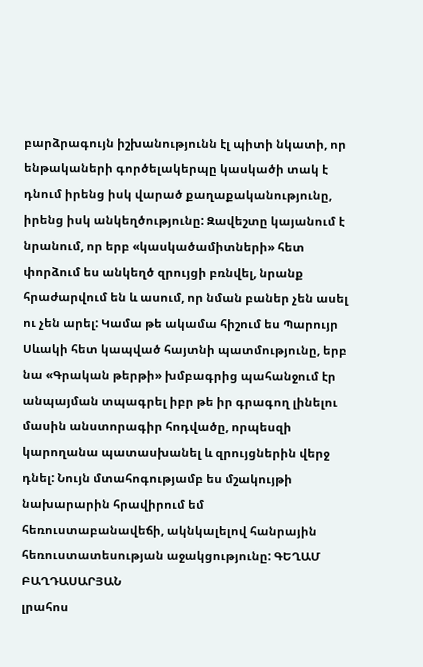բարձրագույն իշխանությունն էլ պիտի նկատի, որ ենթակաների գործելակերպը կասկածի տակ է դնում իրենց իսկ վարած քաղաքականությունը, իրենց իսկ անկեղծությունը: Զավեշտը կայանում է նրանում, որ երբ «կասկածամիտների» հետ փորձում ես անկեղծ զրույցի բռնվել, նրանք հրաժարվում են և ասում, որ նման բաներ չեն ասել ու չեն արել: Կամա թե ակամա հիշում ես Պարույր Սևակի հետ կապված հայտնի պատմությունը, երբ նա «Գրական թերթի» խմբագրից պահանջում էր անպայման տպագրել իբր թե իր գրագող լինելու մասին անստորագիր հոդվածը, որպեսզի կարողանա պատասխանել և զրույցներին վերջ դնել: Նույն մտահոգությամբ ես մշակույթի նախարարին հրավիրում եմ հեռուստաբանավեճի, ակնկալելով հանրային հեռուստատեսության աջակցությունը: ԳԵՂԱՄ ԲԱՂԴԱՍԱՐՅԱՆ
լրահոս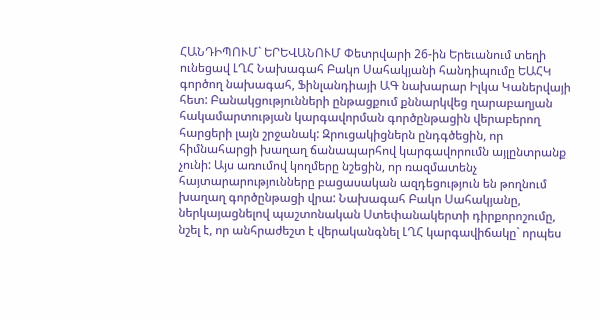ՀԱՆԴԻՊՈՒՄ` ԵՐԵՎԱՆՈՒՄ Փետրվարի 26-ին Երեւանում տեղի ունեցավ ԼՂՀ Նախագահ Բակո Սահակյանի հանդիպումը ԵԱՀԿ գործող նախագահ, Ֆինլանդիայի ԱԳ նախարար Իլկա Կաներվայի հետ: Բանակցությունների ընթացքում քննարկվեց ղարաբաղյան հակամարտության կարգավորման գործընթացին վերաբերող հարցերի լայն շրջանակ: Զրուցակիցներն ընդգծեցին, որ հիմնահարցի խաղաղ ճանապարհով կարգավորումն այլընտրանք չունի: Այս առումով կողմերը նշեցին, որ ռազմատենչ հայտարարությունները բացասական ազդեցություն են թողնում խաղաղ գործընթացի վրա: Նախագահ Բակո Սահակյանը, ներկայացնելով պաշտոնական Ստեփանակերտի դիրքորոշումը, նշել է, որ անհրաժեշտ է վերականգնել ԼՂՀ կարգավիճակը` որպես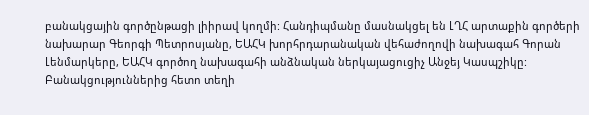բանակցային գործընթացի լիիրավ կողմի: Հանդիպմանը մասնակցել են ԼՂՀ արտաքին գործերի նախարար Գեորգի Պետրոսյանը, ԵԱՀԿ խորհրդարանական վեհաժողովի նախագահ Գորան Լենմարկերը, ԵԱՀԿ գործող նախագահի անձնական ներկայացուցիչ Անջեյ Կասպշիկը: Բանակցություններից հետո տեղի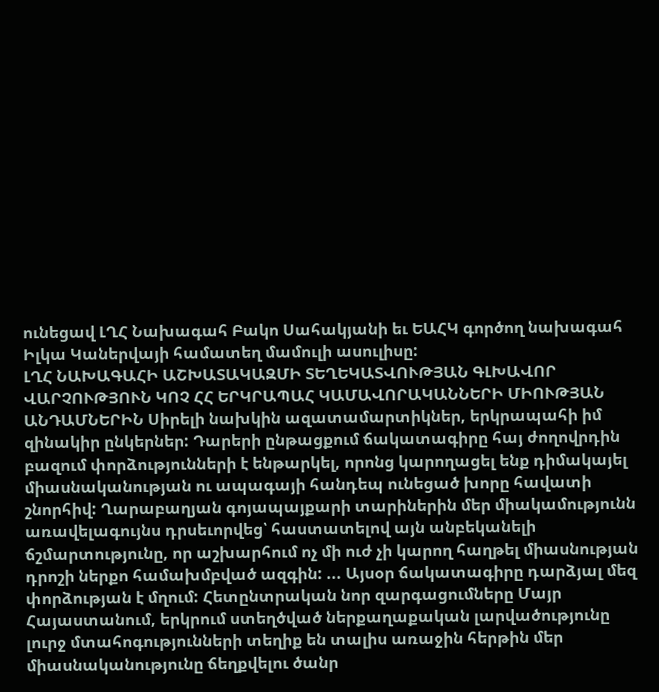ունեցավ ԼՂՀ Նախագահ Բակո Սահակյանի եւ ԵԱՀԿ գործող նախագահ Իլկա Կաներվայի համատեղ մամուլի ասուլիսը:
ԼՂՀ ՆԱԽԱԳԱՀԻ ԱՇԽԱՏԱԿԱԶՄԻ ՏԵՂԵԿԱՏՎՈՒԹՅԱՆ ԳԼԽԱՎՈՐ ՎԱՐՉՈՒԹՅՈՒՆ ԿՈՉ ՀՀ ԵՐԿՐԱՊԱՀ ԿԱՄԱՎՈՐԱԿԱՆՆԵՐԻ ՄԻՈՒԹՅԱՆ ԱՆԴԱՄՆԵՐԻՆ Սիրելի նախկին ազատամարտիկներ, երկրապահի իմ զինակիր ընկերներ: Դարերի ընթացքում ճակատագիրը հայ ժողովրդին բազում փորձությունների է ենթարկել, որոնց կարողացել ենք դիմակայել միասնականության ու ապագայի հանդեպ ունեցած խորը հավատի շնորհիվ: Ղարաբաղյան գոյապայքարի տարիներին մեր միակամությունն առավելագույնս դրսեւորվեց՝ հաստատելով այն անբեկանելի ճշմարտությունը, որ աշխարհում ոչ մի ուժ չի կարող հաղթել միասնության դրոշի ներքո համախմբված ազգին: ... Այսօր ճակատագիրը դարձյալ մեզ փորձության է մղում: Հետընտրական նոր զարգացումները Մայր Հայաստանում, երկրում ստեղծված ներքաղաքական լարվածությունը լուրջ մտահոգությունների տեղիք են տալիս առաջին հերթին մեր միասնականությունը ճեղքվելու ծանր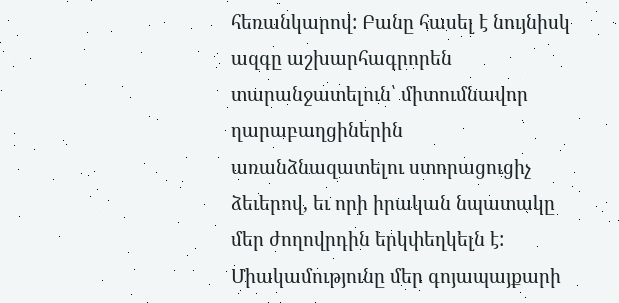հեռանկարով: Բանը հասել է նույնիսկ ազգը աշխարհագրորեն տարանջատելուն՝ միտումնավոր ղարաբաղցիներին առանձնազատելու ստորացուցիչ ձեւերով, եւ որի իրական նպատակը մեր ժողովրդին երկփեղկելն է: Միակամությունը մեր գոյապայքարի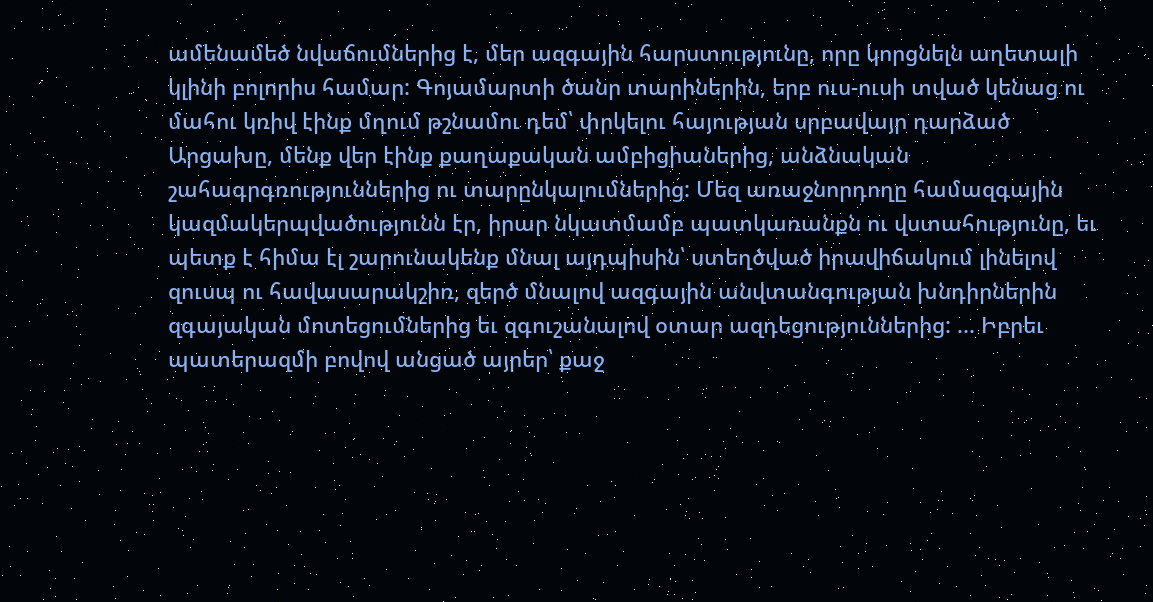ամենամեծ նվաճումներից է, մեր ազգային հարստությունը, որը կորցնելն աղետալի կլինի բոլորիս համար: Գոյամարտի ծանր տարիներին, երբ ուս-ուսի տված կենաց ու մահու կռիվ էինք մղում թշնամու դեմ՝ փրկելու հայության սրբավայր դարձած Արցախը, մենք վեր էինք քաղաքական ամբիցիաներից, անձնական շահագրգռություններից ու տարընկալումներից: Մեզ առաջնորդողը համազգային կազմակերպվածությունն էր, իրար նկատմամբ պատկառանքն ու վստահությունը, եւ պետք է հիմա էլ շարունակենք մնալ այդպիսին՝ ստեղծված իրավիճակում լինելով զուսպ ու հավասարակշիռ, զերծ մնալով ազգային անվտանգության խնդիրներին զգայական մոտեցումներից եւ զգուշանալով օտար ազդեցություններից: ... Իբրեւ պատերազմի բովով անցած այրեր՝ քաջ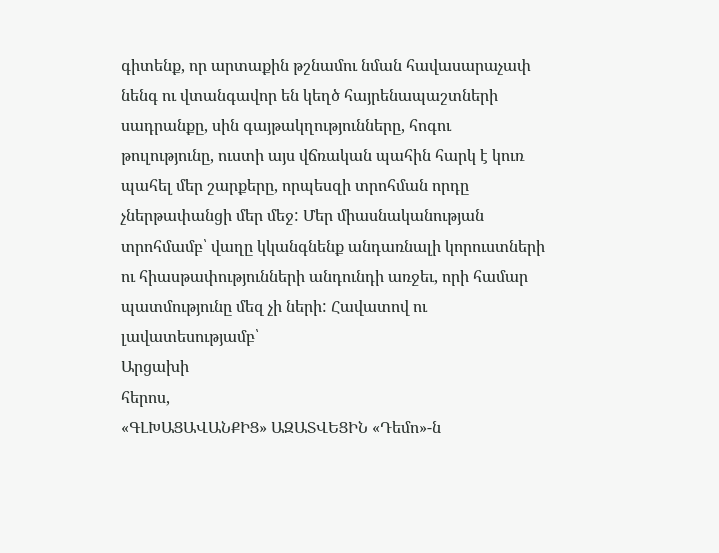գիտենք, որ արտաքին թշնամու նման հավասարաչափ նենգ ու վտանգավոր են կեղծ հայրենապաշտների սադրանքը, սին գայթակղությունները, հոգու թուլությունը, ուստի այս վճռական պահին հարկ է կուռ պահել մեր շարքերը, որպեսզի տրոհման որդը չներթափանցի մեր մեջ: Մեր միասնականության տրոհմամբ՝ վաղը կկանգնենք անդառնալի կորուստների ու հիասթափությունների անդունդի առջեւ, որի համար պատմությունը մեզ չի ների: Հավատով ու լավատեսությամբ՝
Արցախի
հերոս,
«ԳԼԽԱՑԱՎԱՆՔԻՑ» ԱԶԱՏՎԵՑԻՆ «Դեմո»-ն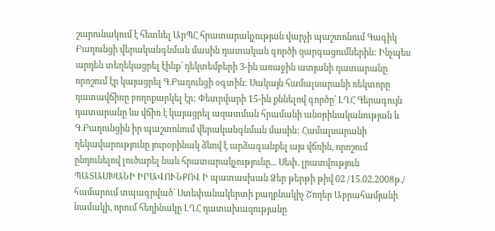շարունակում է հետևել ԱրՊՀ հրատարակչության վարչի պաշտոնում Գագիկ Բաղունցի վերականգնման մասին դատական գործի զարգացումներին: Ինչպես արդեն տեղեկացրել էինք՝ դեկտեմբերի 3-ին առաջին ատյանի դատարանը որոշում էր կայացրել Գ.Բաղունցի օգտին: Սակայն համալսարանի ռեկտորը դատավճիռը բողոքարկել էր: Փետրվարի 15-ին քննելով գործը՝ ԼՂՀ Գերագույն դատարանը ևս վճիռ է կայացրել ազատման հրամանի անօրինականության և Գ.Բաղունցին իր պաշտոնում վերականգնման մասին: Համալսարանի ղեկավարությունը յուրօրինակ ձևով է արձագանքել այս վճռին, որոշում ընդունելով լուծարել նաև հրատարակչությունը... Սեփ. լրատվություն
ՊԱՏԱՍԽԱՆԻ ԻՐԱՎՈՒՆՔՈՎ Ի պատասխան Ձեր թերթի թիվ 02 /15.02.2008թ./ համարում տպագրված` Ստեփանակերտի քաղբնակիչ Շողեր Աբրահամյանի նամակի, որում հեղինակը ԼՂՀ դատախազությանը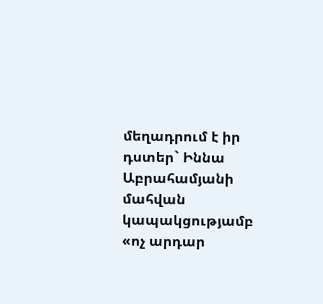մեղադրում է իր դստեր` Իննա Աբրահամյանի մահվան կապակցությամբ «ոչ արդար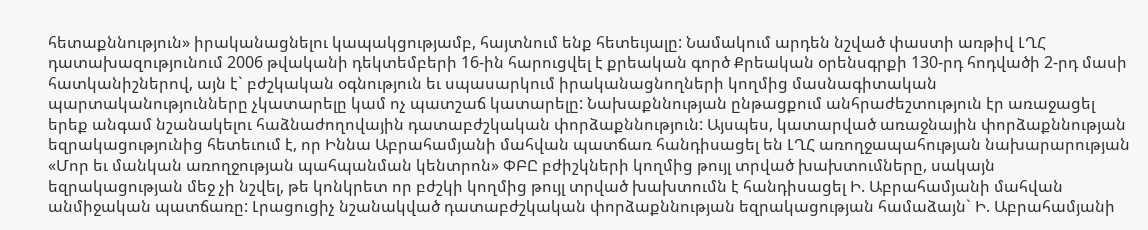հետաքննություն» իրականացնելու կապակցությամբ, հայտնում ենք հետեւյալը: Նամակում արդեն նշված փաստի առթիվ ԼՂՀ դատախազությունում 2006 թվականի դեկտեմբերի 16-ին հարուցվել է քրեական գործ Քրեական օրենսգրքի 130-րդ հոդվածի 2-րդ մասի հատկանիշներով, այն է` բժշկական օգնություն եւ սպասարկում իրականացնողների կողմից մասնագիտական պարտականությունները չկատարելը կամ ոչ պատշաճ կատարելը: Նախաքննության ընթացքում անհրաժեշտություն էր առաջացել երեք անգամ նշանակելու հաձնաժողովային դատաբժշկական փորձաքննություն: Այսպես, կատարված առաջնային փորձաքննության եզրակացությունից հետեւում է, որ Իննա Աբրահամյանի մահվան պատճառ հանդիսացել են ԼՂՀ առողջապահության նախարարության «Մոր եւ մանկան առողջության պահպանման կենտրոն» ՓԲԸ բժիշկների կողմից թույլ տրված խախտումները, սակայն եզրակացության մեջ չի նշվել, թե կոնկրետ որ բժշկի կողմից թույլ տրված խախտումն է հանդիսացել Ի. Աբրահամյանի մահվան անմիջական պատճառը: Լրացուցիչ նշանակված դատաբժշկական փորձաքննության եզրակացության համաձայն` Ի. Աբրահամյանի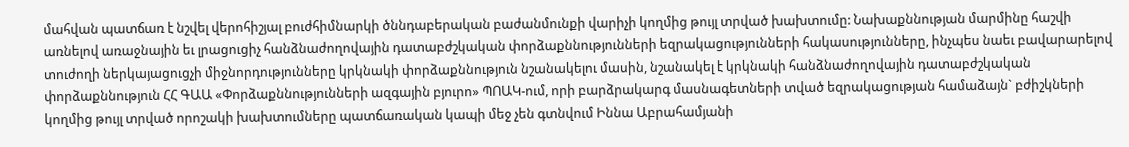մահվան պատճառ է նշվել վերոհիշյալ բուժհիմնարկի ծննդաբերական բաժանմունքի վարիչի կողմից թույլ տրված խախտումը: Նախաքննության մարմինը հաշվի առնելով առաջնային եւ լրացուցիչ հանձնաժողովային դատաբժշկական փորձաքննությունների եզրակացությունների հակասությունները, ինչպես նաեւ բավարարելով տուժողի ներկայացուցչի միջնորդությունները կրկնակի փորձաքննություն նշանակելու մասին, նշանակել է կրկնակի հանձնաժողովային դատաբժշկական փորձաքննություն ՀՀ ԳԱԱ «Փորձաքննությունների ազգային բյուրո» ՊՈԱԿ-ում, որի բարձրակարգ մասնագետների տված եզրակացության համաձայն` բժիշկների կողմից թույլ տրված որոշակի խախտումները պատճառական կապի մեջ չեն գտնվում Իննա Աբրահամյանի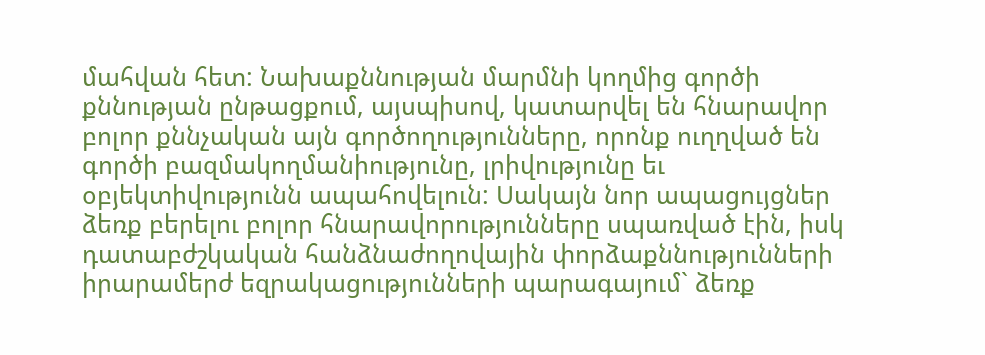մահվան հետ: Նախաքննության մարմնի կողմից գործի քննության ընթացքում, այսպիսով, կատարվել են հնարավոր բոլոր քննչական այն գործողությունները, որոնք ուղղված են գործի բազմակողմանիությունը, լրիվությունը եւ օբյեկտիվությունն ապահովելուն: Սակայն նոր ապացույցներ ձեռք բերելու բոլոր հնարավորությունները սպառված էին, իսկ դատաբժշկական հանձնաժողովային փորձաքննությունների իրարամերժ եզրակացությունների պարագայում` ձեռք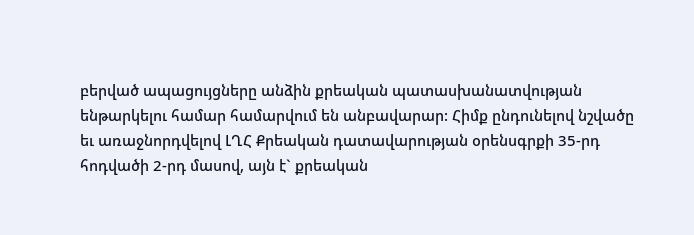բերված ապացույցները անձին քրեական պատասխանատվության ենթարկելու համար համարվում են անբավարար: Հիմք ընդունելով նշվածը եւ առաջնորդվելով ԼՂՀ Քրեական դատավարության օրենսգրքի 35-րդ հոդվածի 2-րդ մասով, այն է` քրեական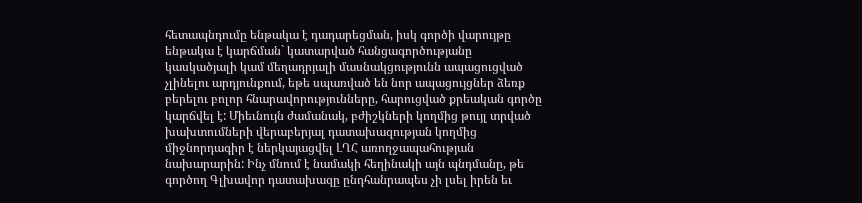հետապնդումը ենթակա է դադարեցման, իսկ գործի վարույթը ենթակա է կարճման` կատարված հանցագործությանը կասկածյալի կամ մեղադրյալի մասնակցությունն ապացուցված չլինելու արդյունքում, եթե սպառված են նոր ապացույցներ ձեռք բերելու բոլոր հնարավորությունները, հարուցված քրեական գործը կարճվել է: Միեւնույն ժամանակ, բժիշկների կողմից թույլ տրված խախտումների վերաբերյալ դատախազության կողմից միջնորդագիր է ներկայացվել ԼՂՀ առողջապահության նախարարին: Ինչ մնում է նամակի հեղինակի այն պնդմանը, թե գործող Գլխավոր դատախազը ընդհանրապես չի լսել իրեն եւ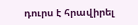դուրս է հրավիրել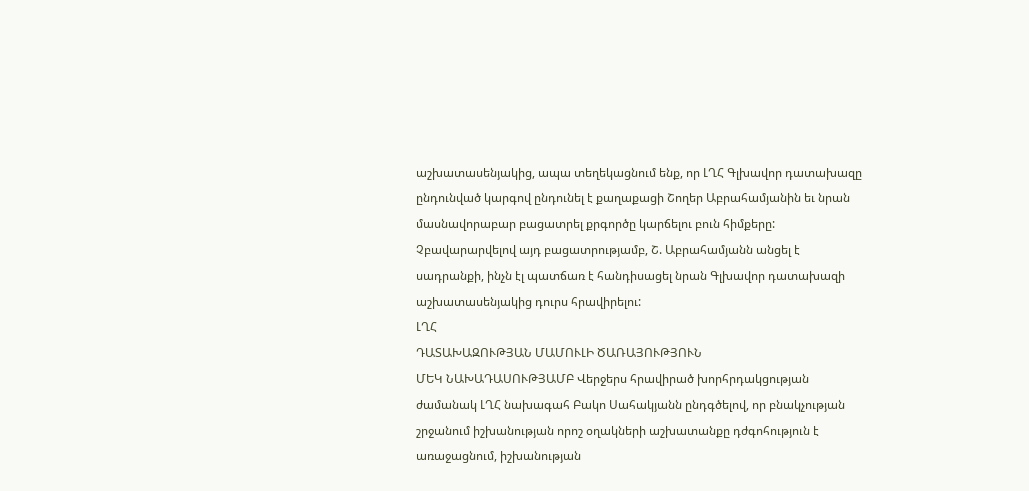աշխատասենյակից, ապա տեղեկացնում ենք, որ ԼՂՀ Գլխավոր դատախազը ընդունված կարգով ընդունել է քաղաքացի Շողեր Աբրահամյանին եւ նրան մասնավորաբար բացատրել քրգործը կարճելու բուն հիմքերը: Չբավարարվելով այդ բացատրությամբ, Շ. Աբրահամյանն անցել է սադրանքի, ինչն էլ պատճառ է հանդիսացել նրան Գլխավոր դատախազի աշխատասենյակից դուրս հրավիրելու:
ԼՂՀ
ԴԱՏԱԽԱԶՈՒԹՅԱՆ ՄԱՄՈՒԼԻ ԾԱՌԱՅՈՒԹՅՈՒՆ
ՄԵԿ ՆԱԽԱԴԱՍՈՒԹՅԱՄԲ Վերջերս հրավիրած խորհրդակցության ժամանակ ԼՂՀ նախագահ Բակո Սահակյանն ընդգծելով, որ բնակչության շրջանում իշխանության որոշ օղակների աշխատանքը դժգոհություն է առաջացնում, իշխանության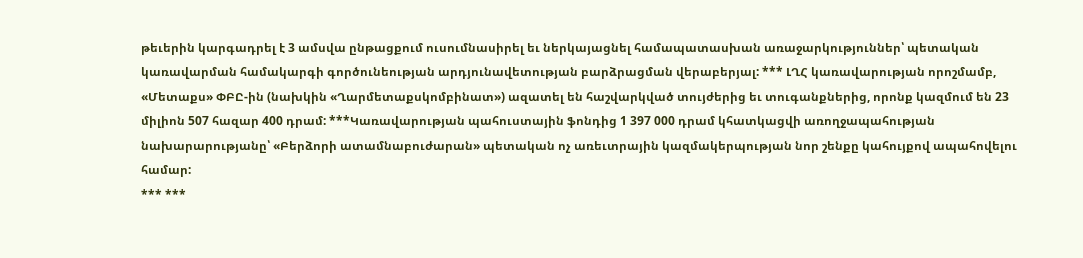թեւերին կարգադրել է 3 ամսվա ընթացքում ուսումնասիրել եւ ներկայացնել համապատասխան առաջարկություններ՝ պետական կառավարման համակարգի գործունեության արդյունավետության բարձրացման վերաբերյալ: *** ԼՂՀ կառավարության որոշմամբ, «Մետաքս» ՓԲԸ-ին (նախկին «Ղարմետաքսկոմբինատ») ազատել են հաշվարկված տույժերից եւ տուգանքներից, որոնք կազմում են 23 միլիոն 507 հազար 400 դրամ: ***Կառավարության պահուստային ֆոնդից 1 397 000 դրամ կհատկացվի առողջապահության նախարարությանը՝ «Բերձորի ատամնաբուժարան» պետական ոչ առեւտրային կազմակերպության նոր շենքը կահույքով ապահովելու համար:
*** ***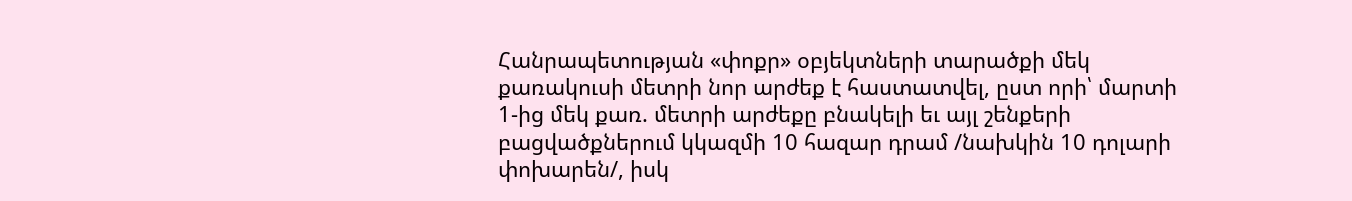Հանրապետության «փոքր» օբյեկտների տարածքի մեկ քառակուսի մետրի նոր արժեք է հաստատվել, ըստ որի՝ մարտի 1-ից մեկ քառ. մետրի արժեքը բնակելի եւ այլ շենքերի բացվածքներում կկազմի 10 հազար դրամ /նախկին 10 դոլարի փոխարեն/, իսկ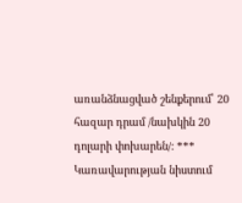առանձնացված շենքերում՝ 20 հազար դրամ /նախկին 20 դոլարի փոխարեն/: *** Կառավարության նիստում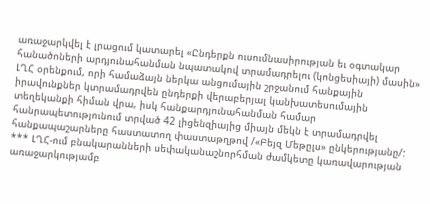առաջարկվել է լրացում կատարել «Ընդերքն ուսումնասիրության եւ օգտակար հանածոների արդյունահանման նպատակով տրամադրելու (կոնցեսիայի) մասին» ԼՂՀ օրենքում, որի համաձայն ներկա անցումային շրջանում հանքային իրավունքներ կտրամադրվեն ընդերքի վերաբերյալ կանխատեսումային տեղեկանքի հիման վրա, իսկ հանքարդյունահանման համար հանրապետությունում տրված 42 լիցենզիայից միայն մեկն է տրամադրվել հանքապաշարները հաստատող փաստաթղթով /«Բեյզ Մեթըլս» ընկերությանը/: *** ԼՂՀ-ում բնակարանների սեփականաշնորհման ժամկետը կառավարության առաջարկությամբ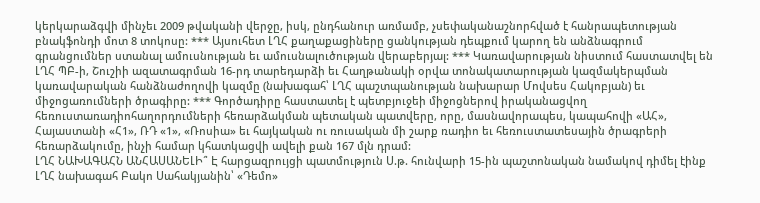կերկարաձգվի մինչեւ 2009 թվականի վերջը, իսկ, ընդհանուր առմամբ, չսեփականաշնորհված է հանրապետության բնակֆոնդի մոտ 8 տոկոսը: *** Այսուհետ ԼՂՀ քաղաքացիները ցանկության դեպքում կարող են անձնագրում գրանցումներ ստանալ ամուսնության եւ ամուսնալուծության վերաբերյալ: *** Կառավարության նիստում հաստատվել են ԼՂՀ ՊԲ-ի, Շուշիի ազատագրման 16-րդ տարեդարձի եւ Հաղթանակի օրվա տոնակատարության կազմակերպման կառավարական հանձնաժողովի կազմը (նախագահ՝ ԼՂՀ պաշտպանության նախարար Մովսես Հակոբյան) եւ միջոցառումների ծրագիրը: *** Գործադիրը հաստատել է պետբյուջեի միջոցներով իրականացվող հեռուստառադիոհաղորդումների հեռարձակման պետական պատվերը, որը, մասնավորապես, կապահովի «ԱՀ», Հայաստանի «Հ1», ՌԴ «1», «Ռոսիա» եւ հայկական ու ռուսական մի շարք ռադիո եւ հեռուստատեսային ծրագրերի հեռարձակումը, ինչի համար կհատկացվի ավելի քան 167 մլն դրամ:
ԼՂՀ ՆԱԽԱԳԱՀՆ ԱՆՀԱՍԱՆԵԼԻ՞ Է հարցազրույցի պատմություն Ս.թ. հունվարի 15-ին պաշտոնական նամակով դիմել էինք ԼՂՀ նախագահ Բակո Սահակյանին՝ «Դեմո»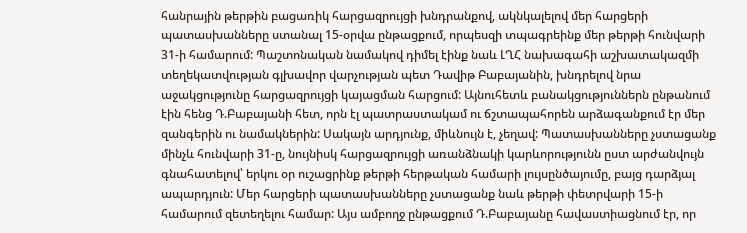հանրային թերթին բացառիկ հարցազրույցի խնդրանքով, ակնկալելով մեր հարցերի պատասխանները ստանալ 15-օրվա ընթացքում, որպեսզի տպագրեինք մեր թերթի հունվարի 31-ի համարում: Պաշտոնական նամակով դիմել էինք նաև ԼՂՀ նախագահի աշխատակազմի տեղեկատվության գլխավոր վարչության պետ Դավիթ Բաբայանին, խնդրելով նրա աջակցությունը հարցազրույցի կայացման հարցում: Այնուհետև բանակցություններն ընթանում էին հենց Դ.Բաբայանի հետ, որն էլ պատրաստակամ ու ճշտապահորեն արձագանքում էր մեր զանգերին ու նամակներին: Սակայն արդյունք, միևնույն է, չեղավ: Պատասխանները չստացանք մինչև հունվարի 31-ը, նույնիսկ հարցազրույցի առանձնակի կարևորությունն ըստ արժանվույն գնահատելով՝ երկու օր ուշացրինք թերթի հերթական համարի լույսընծայումը, բայց դարձյալ ապարդյուն: Մեր հարցերի պատասխանները չստացանք նաև թերթի փետրվարի 15-ի համարում զետեղելու համար: Այս ամբողջ ընթացքում Դ.Բաբայանը հավաստիացնում էր, որ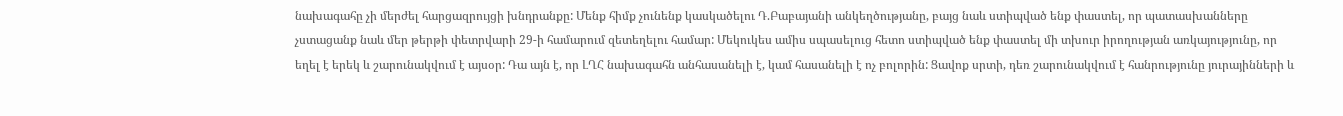նախագահը չի մերժել հարցազրույցի խնդրանքը: Մենք հիմք չունենք կասկածելու Դ.Բաբայանի անկեղծությանը, բայց նաև ստիպված ենք փաստել, որ պատասխանները չստացանք նաև մեր թերթի փետրվարի 29-ի համարում զետեղելու համար: Մեկուկես ամիս սպասելուց հետո ստիպված ենք փաստել մի տխուր իրողության առկայությունը, որ եղել է երեկ և շարունակվում է այսօր: Դա այն է, որ ԼՂՀ նախագահն անհասանելի է, կամ հասանելի է ոչ բոլորին: Ցավոք սրտի, դեռ շարունակվում է հանրությունը յուրայինների և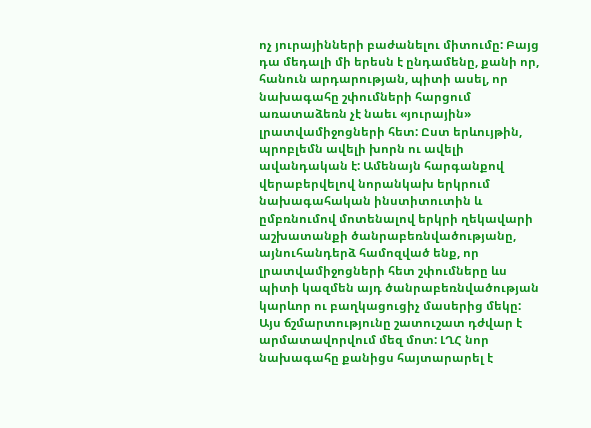ոչ յուրայինների բաժանելու միտումը: Բայց դա մեդալի մի երեսն է ընդամենը, քանի որ, հանուն արդարության, պիտի ասել, որ նախագահը շփումների հարցում առատաձեռն չէ նաեւ «յուրային» լրատվամիջոցների հետ: Ըստ երևույթին, պրոբլեմն ավելի խորն ու ավելի ավանդական է: Ամենայն հարգանքով վերաբերվելով նորանկախ երկրում նախագահական ինստիտուտին և ըմբռնումով մոտենալով երկրի ղեկավարի աշխատանքի ծանրաբեռնվածությանը, այնուհանդերձ համոզված ենք, որ լրատվամիջոցների հետ շփումները ևս պիտի կազմեն այդ ծանրաբեռնվածության կարևոր ու բաղկացուցիչ մասերից մեկը: Այս ճշմարտությունը շատուշատ դժվար է արմատավորվում մեզ մոտ: ԼՂՀ նոր նախագահը քանիցս հայտարարել է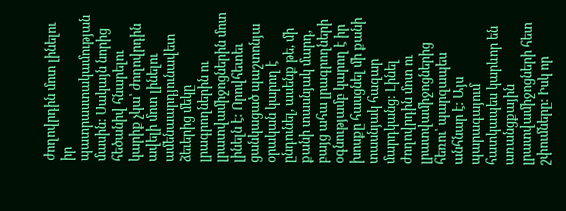ժողովրդին մոտ լինելու իր պատրաստակամության մասին: Սակայն նորից հեծանիվ հնարելու կարիք չկա՝ ժողովրդին ավելի մոտ լինելու ամենաարդյունավետ ձեւերից մեկը լրագրողներին ու լրատվամիջոցներին մոտ լինելն է: Որովհետեւ ցանկացած պաշտոնյա օրական կարող է ընդունել, ասենք թե, մի քանի տասնյակ մարդ, բայց ահա լրագրողների օգնությամբ կարող է իր խոսքը հասցնել մի քանի տասնյակ հազար մարդկանց: Լինել ժողովրդին մոտ ու լրատվամիջոցներից հեռու՝ պարզապես անհնար է: Այս պարագայում հատկապես կարևոր են առանցքային լրատվամիջոցների հետ շփումները: Իսկ որ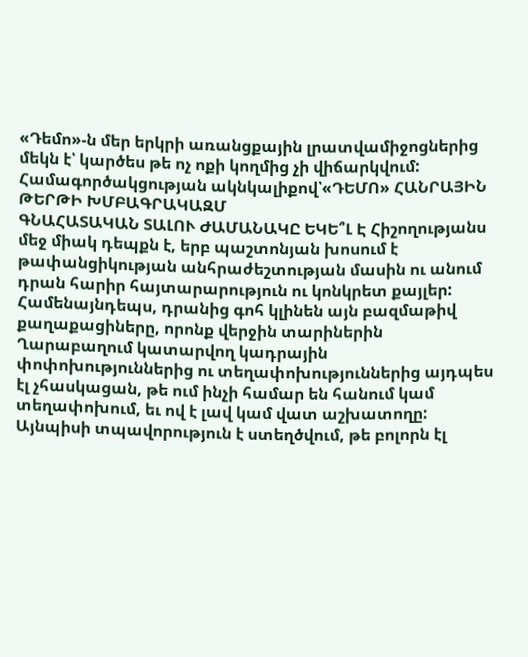«Դեմո»-ն մեր երկրի առանցքային լրատվամիջոցներից մեկն է՝ կարծես թե ոչ ոքի կողմից չի վիճարկվում: Համագործակցության ակնկալիքով՝«ԴԵՄՈ» ՀԱՆՐԱՅԻՆ ԹԵՐԹԻ ԽՄԲԱԳՐԱԿԱԶՄ
ԳՆԱՀԱՏԱԿԱՆ ՏԱԼՈՒ ԺԱՄԱՆԱԿԸ ԵԿԵ՞Լ Է Հիշողությանս մեջ միակ դեպքն է, երբ պաշտոնյան խոսում է թափանցիկության անհրաժեշտության մասին ու անում դրան հարիր հայտարարություն ու կոնկրետ քայլեր: Համենայնդեպս, դրանից գոհ կլինեն այն բազմաթիվ քաղաքացիները, որոնք վերջին տարիներին Ղարաբաղում կատարվող կադրային փոփոխություններից ու տեղափոխություններից այդպես էլ չհասկացան, թե ում ինչի համար են հանում կամ տեղափոխում, եւ ով է լավ կամ վատ աշխատողը: Այնպիսի տպավորություն է ստեղծվում, թե բոլորն էլ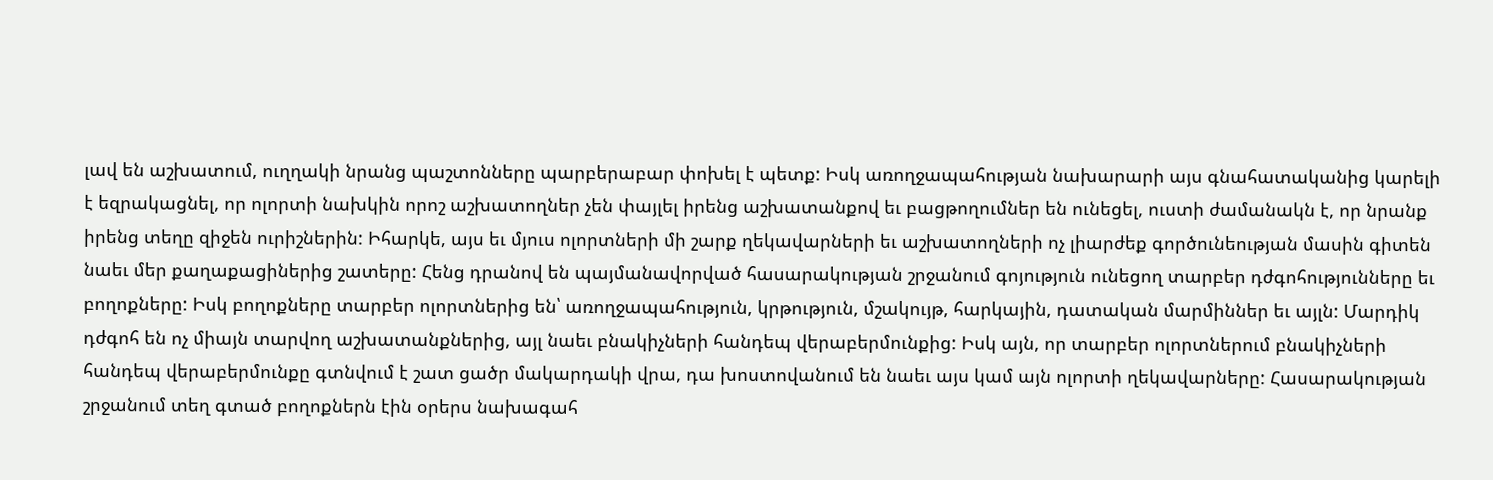լավ են աշխատում, ուղղակի նրանց պաշտոնները պարբերաբար փոխել է պետք: Իսկ առողջապահության նախարարի այս գնահատականից կարելի է եզրակացնել, որ ոլորտի նախկին որոշ աշխատողներ չեն փայլել իրենց աշխատանքով եւ բացթողումներ են ունեցել, ուստի ժամանակն է, որ նրանք իրենց տեղը զիջեն ուրիշներին: Իհարկե, այս եւ մյուս ոլորտների մի շարք ղեկավարների եւ աշխատողների ոչ լիարժեք գործունեության մասին գիտեն նաեւ մեր քաղաքացիներից շատերը: Հենց դրանով են պայմանավորված հասարակության շրջանում գոյություն ունեցող տարբեր դժգոհությունները եւ բողոքները: Իսկ բողոքները տարբեր ոլորտներից են՝ առողջապահություն, կրթություն, մշակույթ, հարկային, դատական մարմիններ եւ այլն: Մարդիկ դժգոհ են ոչ միայն տարվող աշխատանքներից, այլ նաեւ բնակիչների հանդեպ վերաբերմունքից: Իսկ այն, որ տարբեր ոլորտներում բնակիչների հանդեպ վերաբերմունքը գտնվում է շատ ցածր մակարդակի վրա, դա խոստովանում են նաեւ այս կամ այն ոլորտի ղեկավարները: Հասարակության շրջանում տեղ գտած բողոքներն էին օրերս նախագահ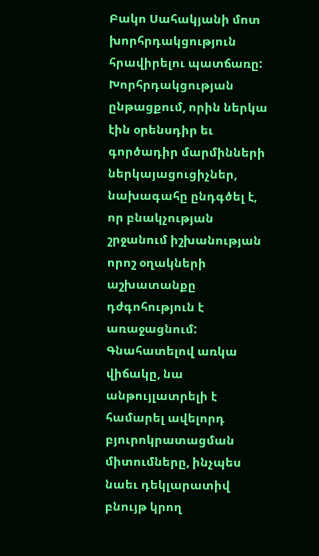Բակո Սահակյանի մոտ խորհրդակցություն հրավիրելու պատճառը: Խորհրդակցության ընթացքում, որին ներկա էին օրենսդիր եւ գործադիր մարմինների ներկայացուցիչներ, նախագահը ընդգծել է, որ բնակչության շրջանում իշխանության որոշ օղակների աշխատանքը դժգոհություն է առաջացնում: Գնահատելով առկա վիճակը, նա անթույլատրելի է համարել ավելորդ բյուրոկրատացման միտումները, ինչպես նաեւ դեկլարատիվ բնույթ կրող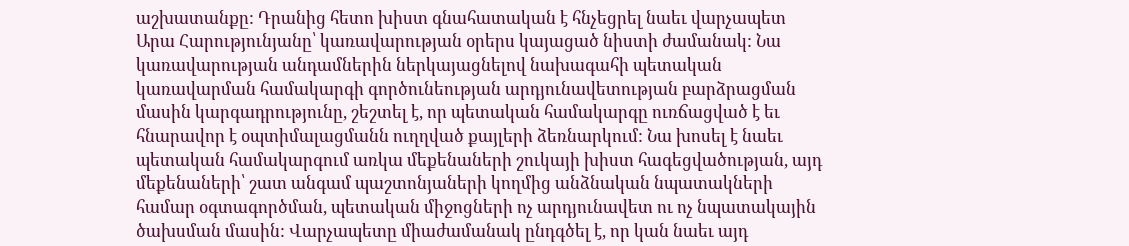աշխատանքը: Դրանից հետո խիստ գնահատական է հնչեցրել նաեւ վարչապետ Արա Հարությունյանը՝ կառավարության օրերս կայացած նիստի ժամանակ: Նա կառավարության անդամներին ներկայացնելով նախագահի պետական կառավարման համակարգի գործունեության արդյունավետության բարձրացման մասին կարգադրությունը, շեշտել է, որ պետական համակարգը ուռճացված է եւ հնարավոր է օպտիմալացմանն ուղղված քայլերի ձեռնարկում: Նա խոսել է նաեւ պետական համակարգում առկա մեքենաների շուկայի խիստ հագեցվածության, այդ մեքենաների՝ շատ անգամ պաշտոնյաների կողմից անձնական նպատակների համար օգտագործման, պետական միջոցների ոչ արդյունավետ ու ոչ նպատակային ծախսման մասին: Վարչապետը միաժամանակ ընդգծել է, որ կան նաեւ այդ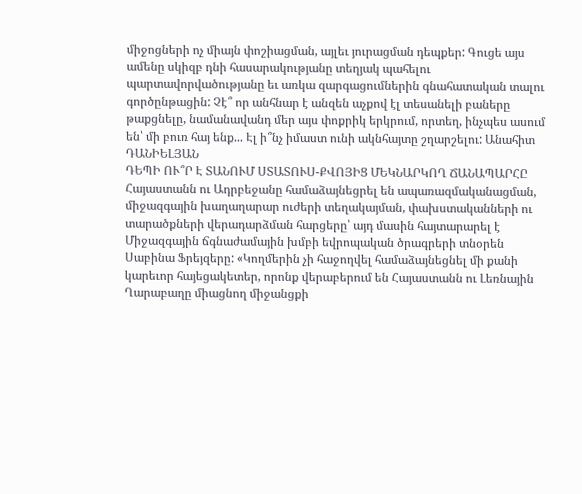միջոցների ոչ միայն փոշիացման, այլեւ յուրացման դեպքեր: Գուցե այս ամենը սկիզբ դնի հասարակությանը տեղյակ պահելու պարտավորվածությանը եւ առկա զարգացումներին գնահատական տալու գործընթացին: Չէ՞ որ անհնար է անզեն աչքով էլ տեսանելի բաները թաքցնելը, նամանավանդ մեր այս փոքրիկ երկրում, որտեղ, ինչպես ասում են՝ մի բուռ հայ ենք... Էլ ի՞նչ իմաստ ունի ակնհայտը շղարշելու: Անահիտ ԴԱՆԻԵԼՅԱՆ
ԴԵՊԻ ՈՒ՞Ր Է ՏԱՆՈՒՄ ՍՏԱՏՈՒՍ-ՔՎՈՅԻՑ ՄԵԿՆԱՐԿՈՂ ՃԱՆԱՊԱՐՀԸ Հայաստանն ու Ադրբեջանը համաձայնեցրել են ապառազմականացման, միջազգային խաղաղարար ուժերի տեղակայման, փախստականների ու տարածքների վերադարձման հարցերը՝ այդ մասին հայտարարել է Միջազգային ճգնաժամային խմբի եվրոպական ծրագրերի տնօրեն Սաբինա Ֆրեյզերը: «Կողմերին չի հաջողվել համաձայնեցնել մի քանի կարեւոր հայեցակետեր, որոնք վերաբերում են Հայաստանն ու Լեռնային Ղարաբաղը միացնող միջանցքի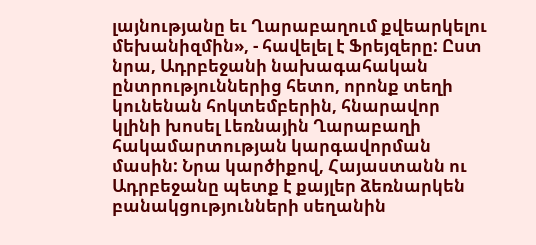լայնությանը եւ Ղարաբաղում քվեարկելու մեխանիզմին», - հավելել է Ֆրեյզերը: Ըստ նրա, Ադրբեջանի նախագահական ընտրություններից հետո, որոնք տեղի կունենան հոկտեմբերին, հնարավոր կլինի խոսել Լեռնային Ղարաբաղի հակամարտության կարգավորման մասին: Նրա կարծիքով, Հայաստանն ու Ադրբեջանը պետք է քայլեր ձեռնարկեն բանակցությունների սեղանին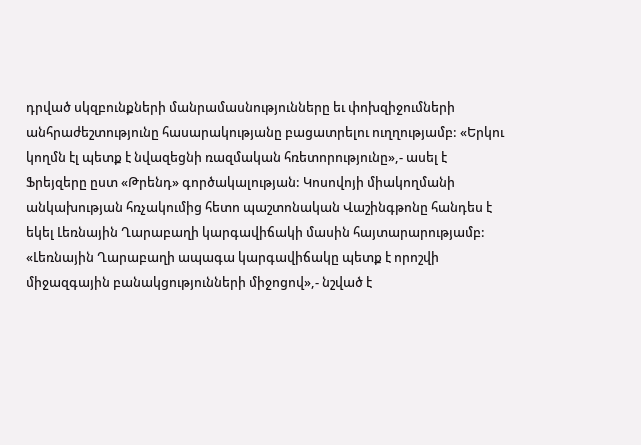դրված սկզբունքների մանրամասնությունները եւ փոխզիջումների անհրաժեշտությունը հասարակությանը բացատրելու ուղղությամբ: «Երկու կողմն էլ պետք է նվազեցնի ռազմական հռետորությունը»,- ասել է Ֆրեյզերը ըստ «Թրենդ» գործակալության: Կոսովոյի միակողմանի անկախության հռչակումից հետո պաշտոնական Վաշինգթոնը հանդես է եկել Լեռնային Ղարաբաղի կարգավիճակի մասին հայտարարությամբ: «Լեռնային Ղարաբաղի ապագա կարգավիճակը պետք է որոշվի միջազգային բանակցությունների միջոցով»,- նշված է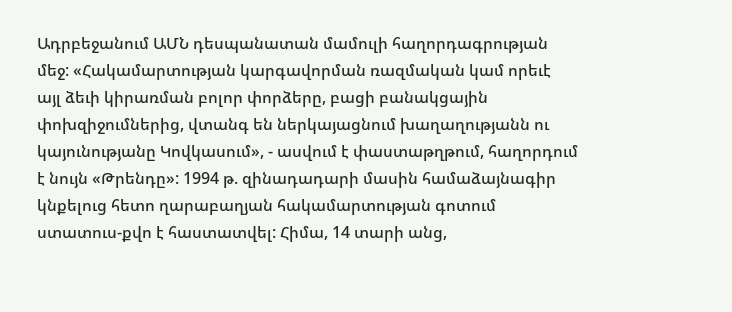Ադրբեջանում ԱՄՆ դեսպանատան մամուլի հաղորդագրության մեջ: «Հակամարտության կարգավորման ռազմական կամ որեւէ այլ ձեւի կիրառման բոլոր փորձերը, բացի բանակցային փոխզիջումներից, վտանգ են ներկայացնում խաղաղությանն ու կայունությանը Կովկասում», - ասվում է փաստաթղթում, հաղորդում է նույն «Թրենդը»: 1994 թ. զինադադարի մասին համաձայնագիր կնքելուց հետո ղարաբաղյան հակամարտության գոտում ստատուս-քվո է հաստատվել: Հիմա, 14 տարի անց,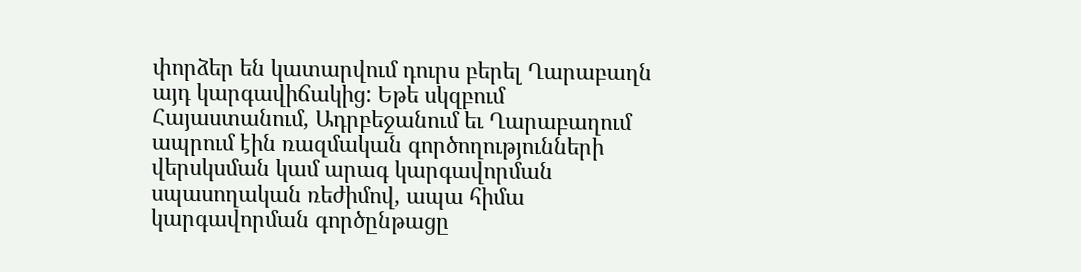փորձեր են կատարվում դուրս բերել Ղարաբաղն այդ կարգավիճակից: Եթե սկզբում Հայաստանում, Ադրբեջանում եւ Ղարաբաղում ապրում էին ռազմական գործողությունների վերսկսման կամ արագ կարգավորման սպասողական ռեժիմով, ապա հիմա կարգավորման գործընթացը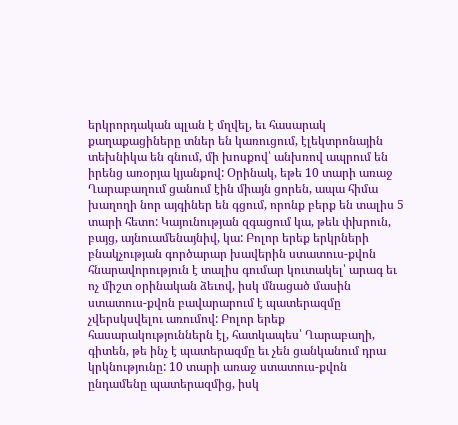երկրորդական պլան է մղվել, եւ հասարակ քաղաքացիները տներ են կառուցում, էլեկտրոնային տեխնիկա են գնում, մի խոսքով՝ անխռով ապրում են իրենց առօրյա կյանքով: Օրինակ, եթե 10 տարի առաջ Ղարաբաղում ցանում էին միայն ցորեն, ապա հիմա խաղողի նոր այգիներ են գցում, որոնք բերք են տալիս 5 տարի հետո: Կայունության զգացում կա, թեև փխրուն, բայց, այնուամենայնիվ, կա: Բոլոր երեք երկրների բնակչության գործարար խավերին ստատուս-քվոն հնարավորություն է տալիս գումար կուտակել՝ արագ եւ ոչ միշտ օրինական ձեւով, իսկ մնացած մասին ստատուս-քվոն բավարարում է պատերազմը չվերսկսվելու առումով: Բոլոր երեք հասարակություններն էլ, հատկապես՝ Ղարաբաղի, գիտեն, թե ինչ է պատերազմը եւ չեն ցանկանում դրա կրկնությունը: 10 տարի առաջ ստատուս-քվոն ընդամենը պատերազմից, իսկ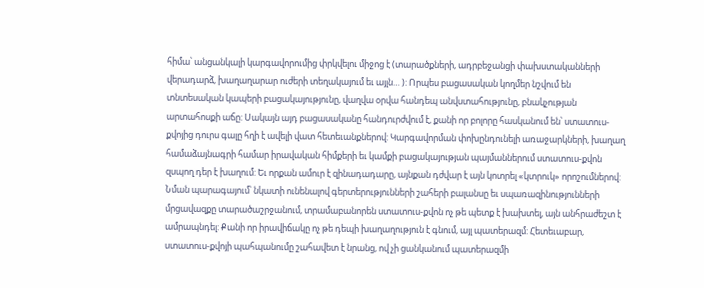հիմա՝ անցանկալի կարգավորումից փրկվելու միջոց է (տարածքների, ադրբեջանցի փախստականների վերադարձ, խաղաղարար ուժերի տեղակայում եւ այլն… ): Որպես բացասական կողմեր նշվում են տնտեսական կապերի բացակայությունը, վաղվա օրվա հանդեպ անվստահությունը, բնակչության արտահոսքի աճը: Սակայն այդ բացասականը հանդուրժվում է, քանի որ բոլորը հասկանում են՝ ստատուս-քվոյից դուրս գալը հղի է ավելի վատ հետեւանքներով: Կարգավորման փոխընդունելի առաջարկների, խաղաղ համաձայնագրի համար իրավական հիմքերի եւ կամքի բացակայության պայմաններում ստատուս-քվոն զսպող դեր է խաղում: Եւ որքան ամուր է զինադադարը, այնքան դժվար է այն կոտրել «կտրուկ» որոշումներով: Նման պարագայում՝ նկատի ունենալով գերտերությունների շահերի բալանսը եւ սպառազինությունների մրցավազքը տարածաշրջանում, տրամաբանորեն ստատուս-քվոն ոչ թե պետք է խախտել, այն անհրաժեշտ է ամրապնդել: Քանի որ իրավիճակը ոչ թե դեպի խաղաղություն է գնում, այլ պատերազմ: Հետեւաբար, ստատուս-քվոյի պահպանումը շահավետ է նրանց, ով չի ցանկանում պատերազմի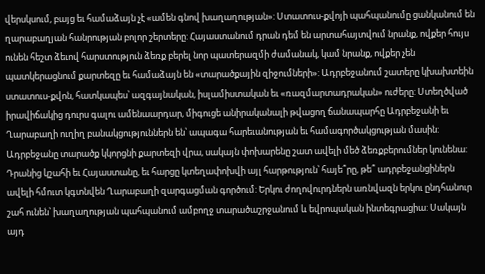վերսկսում, բայց եւ համաձայն չէ «ամեն գնով խաղաղության»: Ստատուս-քվոյի պահպանումը ցանկանում են ղարաբաղյան հանրության բոլոր շերտերը: Հայաստանում դրան դեմ են արտահայտվում նրանք, ովքեր հույս ունեն հեշտ ձեւով հարստություն ձեռք բերել նոր պատերազմի ժամանակ, կամ նրանք, ովքեր չեն պատկերացնում քարտեզը եւ համաձայն են «տարածքային զիջումների»: Ադրբեջանում շատերը կխախտեին ստատուս-քվոն, հատկապես՝ ազգայնական, իսլամիստական եւ «ռազմարտադրական» ուժերը: Ստեղծված իրավիճակից դուրս գալու ամենաարդար, միգուցե անիրականալի թվացող ճանապարհը Ադրբեջանի եւ Ղարաբաղի ուղիղ բանակցություններն են՝ ապագա հարեւանության եւ համագործակցության մասին: Ադրբեջանը տարածք կկորցնի քարտեզի վրա, սակայն փոխարենը շատ ավելի մեծ ձեռքբերումներ կունենա: Դրանից կշահի եւ Հայաստանը, եւ հարցը կտեղափոխվի այլ հարթություն՝ հայե՞րը, թե՞ ադրբեջանցիներն ավելի հմուտ կգտնվեն Ղարաբաղի զարգացման գործում: Երկու ժողովուրդներն առնվազն երկու ընդհանուր շահ ունեն՝ խաղաղության պահպանում ամբողջ տարածաշրջանում և եվրոպական ինտեգրացիա: Սակայն այդ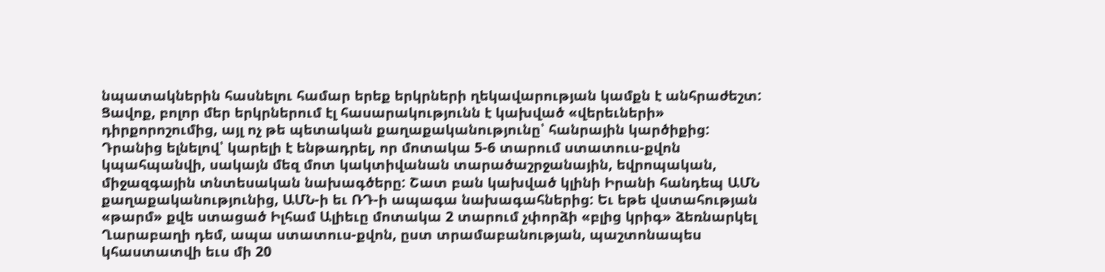նպատակներին հասնելու համար երեք երկրների ղեկավարության կամքն է անհրաժեշտ: Ցավոք, բոլոր մեր երկրներում էլ հասարակությունն է կախված «վերեւների» դիրքորոշումից, այլ ոչ թե պետական քաղաքականությունը՝ հանրային կարծիքից: Դրանից ելնելով՝ կարելի է ենթադրել, որ մոտակա 5-6 տարում ստատուս-քվոն կպահպանվի, սակայն մեզ մոտ կակտիվանան տարածաշրջանային, եվրոպական, միջազգային տնտեսական նախագծերը: Շատ բան կախված կլինի Իրանի հանդեպ ԱՄՆ քաղաքականությունից, ԱՄՆ-ի եւ ՌԴ-ի ապագա նախագահներից: Եւ եթե վստահության «թարմ» քվե ստացած Իլհամ Ալիեւը մոտակա 2 տարում չփորձի «բլից կրիգ» ձեռնարկել Ղարաբաղի դեմ, ապա ստատուս-քվոն, ըստ տրամաբանության, պաշտոնապես կհաստատվի եւս մի 20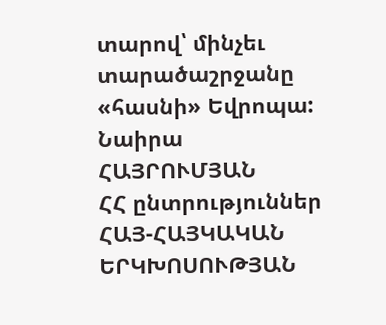տարով՝ մինչեւ տարածաշրջանը «հասնի» Եվրոպա: Նաիրա ՀԱՅՐՈՒՄՅԱՆ
ՀՀ ընտրություններ
ՀԱՅ-ՀԱՅԿԱԿԱՆ ԵՐԿԽՈՍՈՒԹՅԱՆ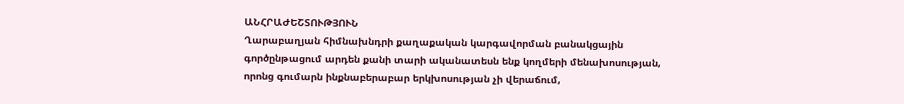ԱՆՀՐԱԺԵՇՏՈՒԹՅՈՒՆ
Ղարաբաղյան հիմնախնդրի քաղաքական կարգավորման բանակցային գործընթացում արդեն քանի տարի ականատեսն ենք կողմերի մենախոսության, որոնց գումարն ինքնաբերաբար երկխոսության չի վերաճում,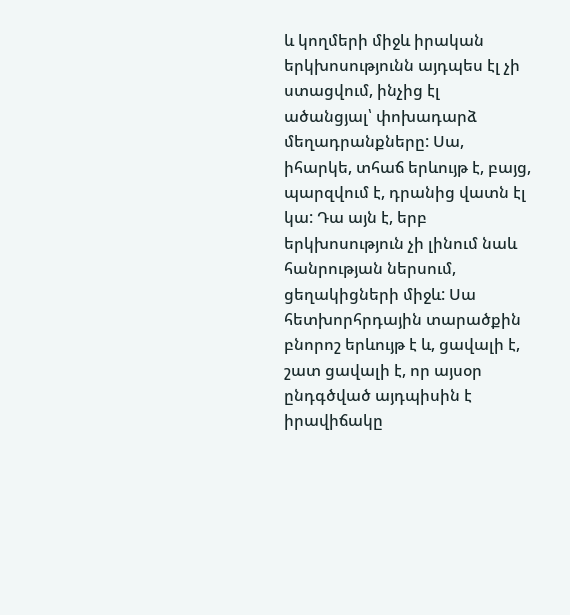և կողմերի միջև իրական երկխոսությունն այդպես էլ չի ստացվում, ինչից էլ ածանցյալ՝ փոխադարձ մեղադրանքները: Սա, իհարկե, տհաճ երևույթ է, բայց, պարզվում է, դրանից վատն էլ կա: Դա այն է, երբ երկխոսություն չի լինում նաև հանրության ներսում, ցեղակիցների միջև: Սա հետխորհրդային տարածքին բնորոշ երևույթ է և, ցավալի է, շատ ցավալի է, որ այսօր ընդգծված այդպիսին է իրավիճակը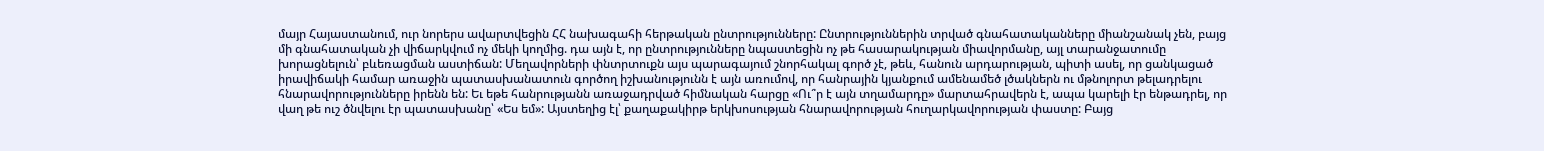մայր Հայաստանում, ուր նորերս ավարտվեցին ՀՀ նախագահի հերթական ընտրությունները: Ընտրություններին տրված գնահատականները միանշանակ չեն, բայց մի գնահատական չի վիճարկվում ոչ մեկի կողմից. դա այն է, որ ընտրությունները նպաստեցին ոչ թե հասարակության միավորմանը, այլ տարանջատումը խորացնելուն՝ բևեռացման աստիճան: Մեղավորների փնտրտուքն այս պարագայում շնորհակալ գործ չէ, թեև, հանուն արդարության, պիտի ասել, որ ցանկացած իրավիճակի համար առաջին պատասխանատուն գործող իշխանությունն է այն առումով, որ հանրային կյանքում ամենամեծ լծակներն ու մթնոլորտ թելադրելու հնարավորությունները իրենն են: Եւ եթե հանրությանն առաջադրված հիմնական հարցը «Ու՞ր է այն տղամարդը» մարտահրավերն է, ապա կարելի էր ենթադրել, որ վաղ թե ուշ ծնվելու էր պատասխանը՝ «Ես եմ»: Այստեղից էլ՝ քաղաքակիրթ երկխոսության հնարավորության հուղարկավորության փաստը: Բայց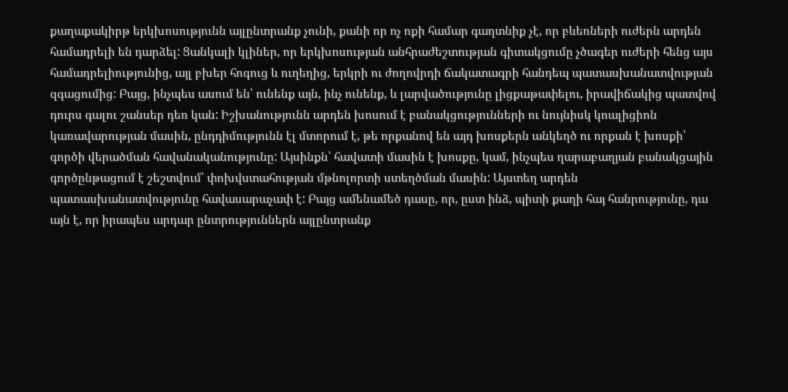քաղաքակիրթ երկխոսությունն այլընտրանք չունի, քանի որ ոչ ոքի համար գաղտնիք չէ, որ բևեռների ուժերն արդեն համադրելի են դարձել: Ցանկալի կլիներ, որ երկխոսության անհրաժեշտության գիտակցումը չծագեր ուժերի հենց այս համադրելիությունից, այլ բխեր հոգուց և ուղեղից, երկրի ու ժողովրդի ճակատագրի հանդեպ պատասխանատվության զգացումից: Բայց, ինչպես ասում են՝ ունենք այն, ինչ ունենք, և լարվածությունը լիցքաթափելու, իրավիճակից պատվով դուրս գալու շանսեր դեռ կան: Իշխանությունն արդեն խոսում է բանակցությունների ու նույնիսկ կոալիցիոն կառավարության մասին, ընդդիմությունն էլ մտորում է, թե որքանով են այդ խոսքերն անկեղծ ու որքան է խոսքի՝ գործի վերածման հավանականությունը: Այսինքն՝ հավատի մասին է խոսքը, կամ, ինչպես ղարաբաղյան բանակցային գործընթացում է շեշտվում՝ փոխվստահության մթնոլորտի ստեղծման մասին: Այստեղ արդեն պատասխանատվությունը հավասարաչափ է: Բայց ամենամեծ դասը, որ, ըստ ինձ, պիտի քաղի հայ հանրությունը, դա այն է, որ իրապես արդար ընտրություններն այլընտրանք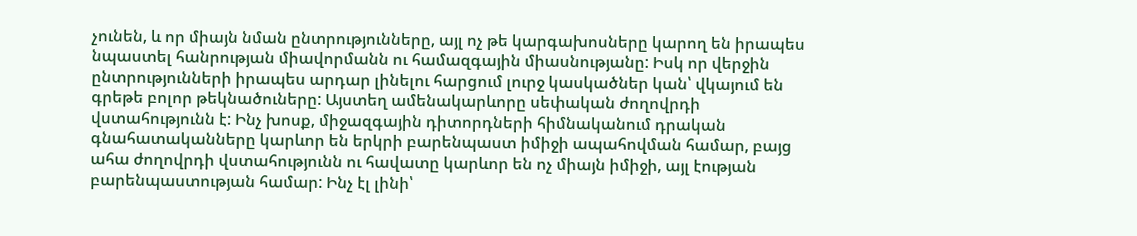չունեն, և որ միայն նման ընտրությունները, այլ ոչ թե կարգախոսները կարող են իրապես նպաստել հանրության միավորմանն ու համազգային միասնությանը: Իսկ որ վերջին ընտրությունների իրապես արդար լինելու հարցում լուրջ կասկածներ կան՝ վկայում են գրեթե բոլոր թեկնածուները: Այստեղ ամենակարևորը սեփական ժողովրդի վստահությունն է: Ինչ խոսք, միջազգային դիտորդների հիմնականում դրական գնահատականները կարևոր են երկրի բարենպաստ իմիջի ապահովման համար, բայց ահա ժողովրդի վստահությունն ու հավատը կարևոր են ոչ միայն իմիջի, այլ էության բարենպաստության համար: Ինչ էլ լինի՝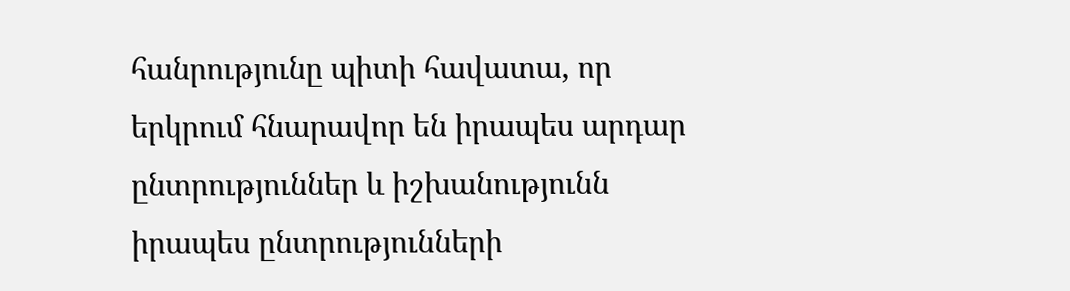հանրությունը պիտի հավատա, որ երկրում հնարավոր են իրապես արդար ընտրություններ և իշխանությունն իրապես ընտրությունների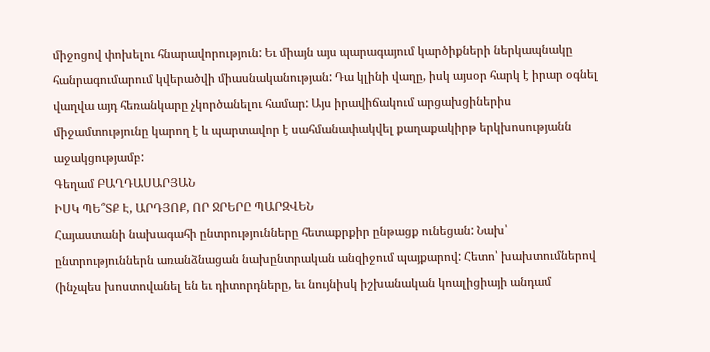միջոցով փոխելու հնարավորություն: Եւ միայն այս պարագայում կարծիքների ներկապնակը հանրագումարում կվերածվի միասնականության: Դա կլինի վաղը, իսկ այսօր հարկ է իրար օգնել վաղվա այդ հեռանկարը չկործանելու համար: Այս իրավիճակում արցախցիներիս միջամտությունը կարող է և պարտավոր է սահմանափակվել քաղաքակիրթ երկխոսությանն աջակցությամբ:
Գեղամ ԲԱՂԴԱՍԱՐՅԱՆ
ԻՍԿ ՊԵ՞ՏՔ Է, ԱՐԴՅՈՔ, ՈՐ ՋՐԵՐԸ ՊԱՐԶՎԵՆ
Հայաստանի նախագահի ընտրությունները հետաքրքիր ընթացք ունեցան: Նախ՝ ընտրություններն առանձնացան նախընտրական անզիջում պայքարով: Հետո՝ խախտումներով (ինչպես խոստովանել են եւ դիտորդները, եւ նույնիսկ իշխանական կոալիցիայի անդամ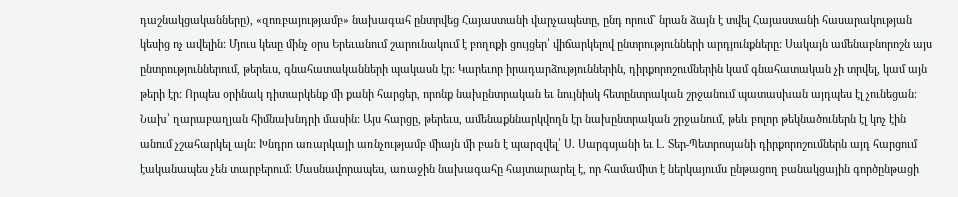դաշնակցականները), «զոռբայությամբ» նախագահ ընտրվեց Հայաստանի վարչապետը, ընդ որում` նրան ձայն է տվել Հայաստանի հասարակության կեսից ոչ ավելին: Մյուս կեսը մինչ օրս Երեւանում շարունակում է բողոքի ցույցեր՝ վիճարկելով ընտրությունների արդյունքները: Սակայն ամենաբնորոշն այս ընտրություններում, թերեւս, գնահատականների պակասն էր: Կարեւոր իրադարձություններին, դիրքորոշումներին կամ գնահատական չի տրվել, կամ այն թերի էր: Որպես օրինակ դիտարկենք մի քանի հարցեր, որոնք նախընտրական եւ նույնիսկ հետընտրական շրջանում պատասխան այդպես էլ չունեցան: Նախ՝ ղարաբաղյան հիմնախնդրի մասին: Այս հարցը, թերեւս, ամենաքննարկվողն էր նախընտրական շրջանում, թեև բոլոր թեկնածուներն էլ կոչ էին անում չշահարկել այն: Խնդրո առարկայի առնչությամբ միայն մի բան է պարզվել՝ Ս. Սարգսյանի եւ Լ. Տեր-Պետրոսյանի դիրքորոշումներն այդ հարցում էականապես չեն տարբերում: Մասնավորապես, առաջին նախագահը հայտարարել է, որ համամիտ է ներկայումս ընթացող բանակցային գործընթացի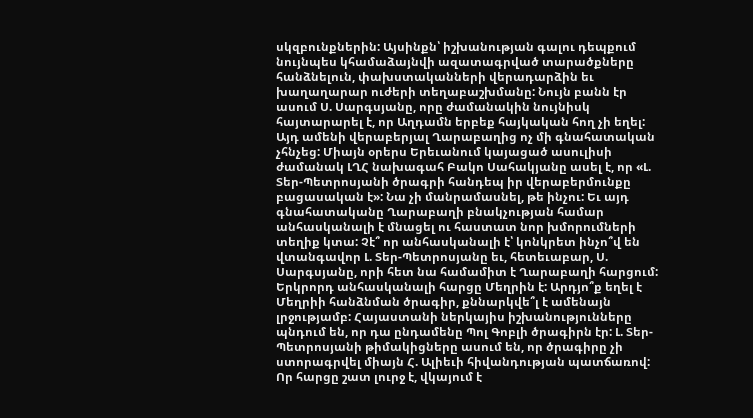սկզբունքներին: Այսինքն՝ իշխանության գալու դեպքում նույնպես կհամաձայնվի ազատագրված տարածքները հանձնելուն, փախստականների վերադարձին եւ խաղաղարար ուժերի տեղաբաշխմանը: Նույն բանն էր ասում Ս. Սարգսյանը, որը ժամանակին նույնիսկ հայտարարել է, որ Աղդամն երբեք հայկական հող չի եղել: Այդ ամենի վերաբերյալ Ղարաբաղից ոչ մի գնահատական չհնչեց: Միայն օրերս Երեւանում կայացած ասուլիսի ժամանակ ԼՂՀ նախագահ Բակո Սահակյանը ասել է, որ «Լ. Տեր-Պետրոսյանի ծրագրի հանդեպ իր վերաբերմունքը բացասական է»: Նա չի մանրամասնել, թե ինչու: Եւ այդ գնահատականը Ղարաբաղի բնակչության համար անհասկանալի է մնացել ու հաստատ նոր խմորումների տեղիք կտա: Չէ՞ որ անհասկանալի է՝ կոնկրետ ինչո՞վ են վտանգավոր Լ. Տեր-Պետրոսյանը եւ, հետեւաբար, Ս. Սարգսյանը, որի հետ նա համամիտ է Ղարաբաղի հարցում: Երկրորդ անհասկանալի հարցը Մեղրին է: Արդյո՞ք եղել է Մեղրիի հանձնման ծրագիր, քննարկվե՞լ է ամենայն լրջությամբ: Հայաստանի ներկայիս իշխանությունները պնդում են, որ դա ընդամենը Պոլ Գոբլի ծրագիրն էր: Լ. Տեր-Պետրոսյանի թիմակիցները ասում են, որ ծրագիրը չի ստորագրվել միայն Հ. Ալիեւի հիվանդության պատճառով: Որ հարցը շատ լուրջ է, վկայում է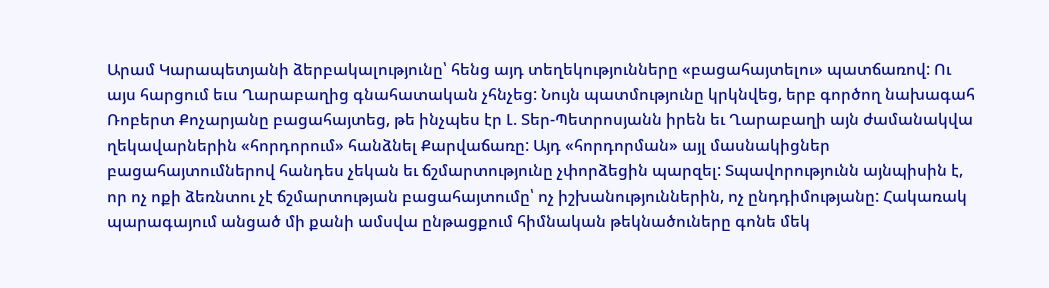Արամ Կարապետյանի ձերբակալությունը՝ հենց այդ տեղեկությունները «բացահայտելու» պատճառով: Ու այս հարցում եւս Ղարաբաղից գնահատական չհնչեց: Նույն պատմությունը կրկնվեց, երբ գործող նախագահ Ռոբերտ Քոչարյանը բացահայտեց, թե ինչպես էր Լ. Տեր-Պետրոսյանն իրեն եւ Ղարաբաղի այն ժամանակվա ղեկավարներին «հորդորում» հանձնել Քարվաճառը: Այդ «հորդորման» այլ մասնակիցներ բացահայտումներով հանդես չեկան եւ ճշմարտությունը չփորձեցին պարզել: Տպավորությունն այնպիսին է, որ ոչ ոքի ձեռնտու չէ ճշմարտության բացահայտումը՝ ոչ իշխանություններին, ոչ ընդդիմությանը: Հակառակ պարագայում անցած մի քանի ամսվա ընթացքում հիմնական թեկնածուները գոնե մեկ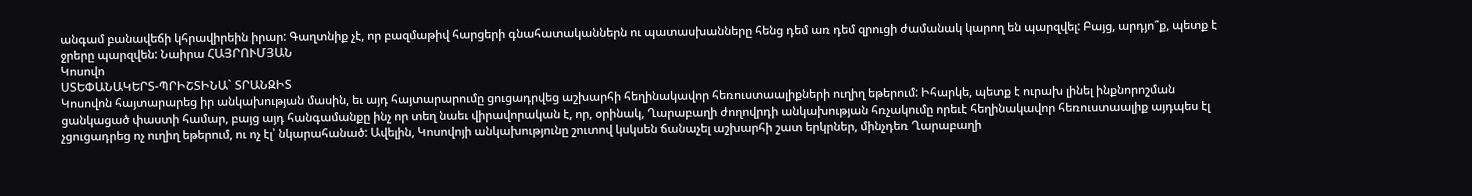անգամ բանավեճի կհրավիրեին իրար: Գաղտնիք չէ, որ բազմաթիվ հարցերի գնահատականներն ու պատասխանները հենց դեմ առ դեմ զրուցի ժամանակ կարող են պարզվել: Բայց, արդյո՞ք, պետք է ջրերը պարզվեն: Նաիրա ՀԱՅՐՈՒՄՅԱՆ
Կոսովո
ՍՏԵՓԱՆԱԿԵՐՏ-ՊՐԻՇՏԻՆԱ` ՏՐԱՆԶԻՏ
Կոսովոն հայտարարեց իր անկախության մասին, եւ այդ հայտարարումը ցուցադրվեց աշխարհի հեղինակավոր հեռուստաալիքների ուղիղ եթերում: Իհարկե, պետք է ուրախ լինել ինքնորոշման ցանկացած փաստի համար, բայց այդ հանգամանքը ինչ որ տեղ նաեւ վիրավորական է, որ, օրինակ, Ղարաբաղի ժողովրդի անկախության հռչակումը որեւէ հեղինակավոր հեռուստաալիք այդպես էլ չցուցադրեց ոչ ուղիղ եթերում, ու ոչ էլ՝ նկարահանած: Ավելին, Կոսովոյի անկախությունը շուտով կսկսեն ճանաչել աշխարհի շատ երկրներ, մինչդեռ Ղարաբաղի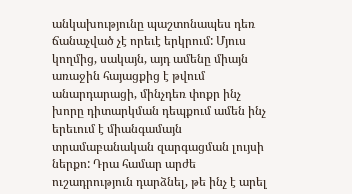անկախությունը պաշտոնապես դեռ ճանաչված չէ որեւէ երկրում: Մյուս կողմից, սակայն, այդ ամենը միայն առաջին հայացքից է թվում անարդարացի, մինչդեռ փոքր ինչ խորը դիտարկման դեպքում ամեն ինչ երեւում է միանգամայն տրամաբանական զարգացման լույսի ներքո: Դրա համար արժե ուշադրություն դարձնել, թե ինչ է արել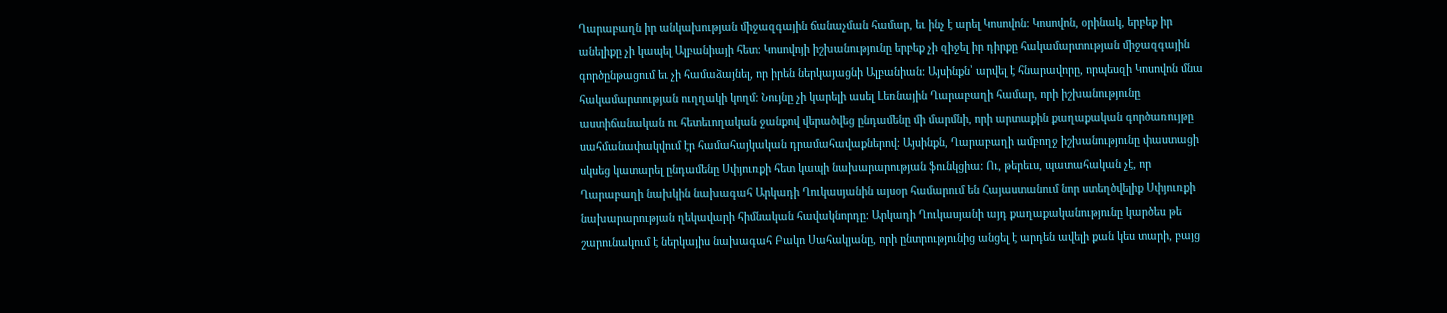Ղարաբաղն իր անկախության միջազգային ճանաչման համար, եւ ինչ է արել Կոսովոն: Կոսովոն, օրինակ, երբեք իր անելիքը չի կապել Ալբանիայի հետ: Կոսովոյի իշխանությունը երբեք չի զիջել իր դիրքը հակամարտության միջազգային գործընթացում եւ չի համաձայնել, որ իրեն ներկայացնի Ալբանիան: Այսինքն՝ արվել է հնարավորը, որպեսզի Կոսովոն մնա հակամարտության ուղղակի կողմ: Նույնը չի կարելի ասել Լեռնային Ղարաբաղի համար, որի իշխանությունը աստիճանական ու հետեւողական ջանքով վերածվեց ընդամենը մի մարմնի, որի արտաքին քաղաքական գործառույթը սահմանափակվում էր համահայկական դրամահավաքներով: Այսինքն, Ղարաբաղի ամբողջ իշխանությունը փաստացի սկսեց կատարել ընդամենը Սփյուռքի հետ կապի նախարարության ֆունկցիա: Ու, թերեւս, պատահական չէ, որ Ղարաբաղի նախկին նախագահ Արկադի Ղուկասյանին այսօր համարում են Հայաստանում նոր ստեղծվելիք Սփյուռքի նախարարության ղեկավարի հիմնական հավակնորդը: Արկադի Ղուկասյանի այդ քաղաքականությունը կարծես թե շարունակում է ներկայիս նախագահ Բակո Սահակյանը, որի ընտրությունից անցել է արդեն ավելի քան կես տարի, բայց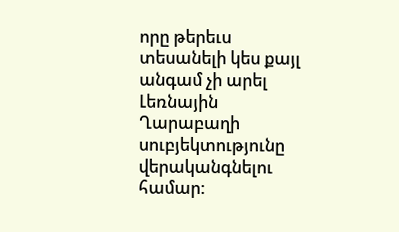որը թերեւս տեսանելի կես քայլ անգամ չի արել Լեռնային Ղարաբաղի սուբյեկտությունը վերականգնելու համար: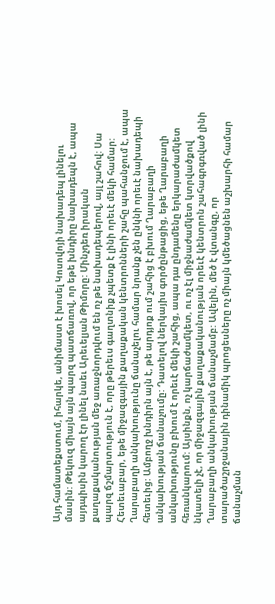Այդ համատեքստում, իհարկե, անիմաստ է խոսել Կոսովոյի նախադեպ լինելու մասին: Թեկուզ միայն այն պարզ պատճառով, որ եթե խնդիրը նախադեպն է, ապա այդպիսին կարող էր լինել նաեւ Արեւելյան Թիմորը: Մինչդեռ իրական քաղաքականության մեջ առաջնորդվում են ոչ թե նախադեպերով, այլ շահով: Սա պարզ ճշմարտություն է, որը թերեւս գաղտնիք չպետք է լինի որեւէ մեկի համար: Հետեւաբար, եթե միջազգային քաղաքական կենտրոնների շահը պահանջում է, ապա Ղարաբաղի անկախությունը ճանաչելու համար նրանք չեն ընկնի որեւէ նախադեպի հետեւից: Ամբողջ խնդիրն այն է, թե արդյոք ում շահից է բխում Ղարաբաղի անկախության ճանաչումը: Դատելով ներկայիս գործընթացից, եթե Ղարաբաղի անկախությունը բխում է որեւէ մեկի շահից, ապա դա ընդամենը երկարաժամկետ հեռանկարում: Այսինքն, ոչ կարճաժամկետ, ու ոչ էլ միջնաժամկետ կտրվածքով նկատելի չէ, որ միջազգային քաղաքականության որեւէ կենտրոն շահագրգռված լինի Ղարաբաղի անկախության ճանաչմամբ: Ավելին, մեծ է վտանգը, որ տարածաշրջանային դինամիկ պրոցեսները ոչ միայն կմեծացնեն աշխարհի համար ճանաչման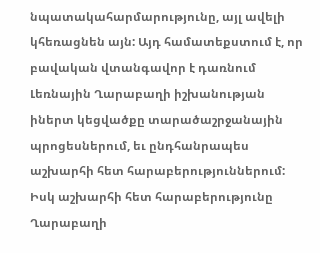նպատակահարմարությունը, այլ ավելի կհեռացնեն այն: Այդ համատեքստում է, որ բավական վտանգավոր է դառնում Լեռնային Ղարաբաղի իշխանության իներտ կեցվածքը տարածաշրջանային պրոցեսներում, եւ ընդհանրապես աշխարհի հետ հարաբերություններում: Իսկ աշխարհի հետ հարաբերությունը Ղարաբաղի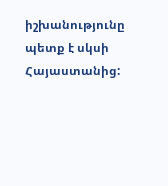իշխանությունը պետք է սկսի Հայաստանից: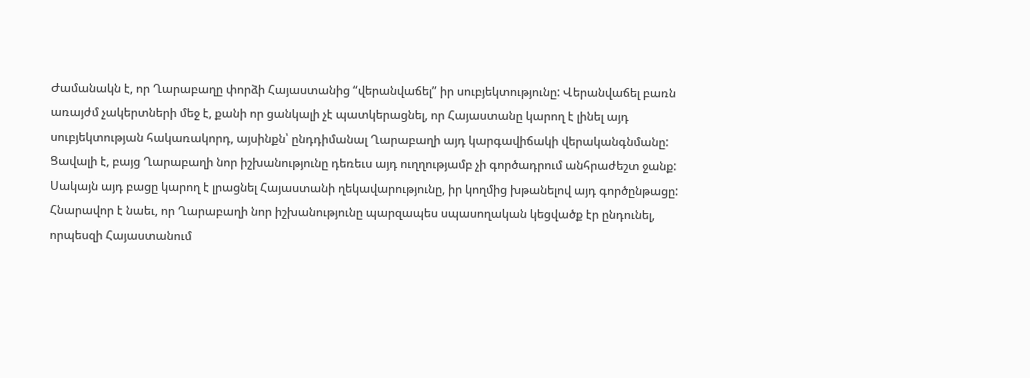Ժամանակն է, որ Ղարաբաղը փորձի Հայաստանից “վերանվաճել” իր սուբյեկտությունը: Վերանվաճել բառն առայժմ չակերտների մեջ է, քանի որ ցանկալի չէ պատկերացնել, որ Հայաստանը կարող է լինել այդ սուբյեկտության հակառակորդ, այսինքն՝ ընդդիմանալ Ղարաբաղի այդ կարգավիճակի վերականգնմանը: Ցավալի է, բայց Ղարաբաղի նոր իշխանությունը դեռեւս այդ ուղղությամբ չի գործադրում անհրաժեշտ ջանք: Սակայն այդ բացը կարող է լրացնել Հայաստանի ղեկավարությունը, իր կողմից խթանելով այդ գործընթացը: Հնարավոր է նաեւ, որ Ղարաբաղի նոր իշխանությունը պարզապես սպասողական կեցվածք էր ընդունել, որպեսզի Հայաստանում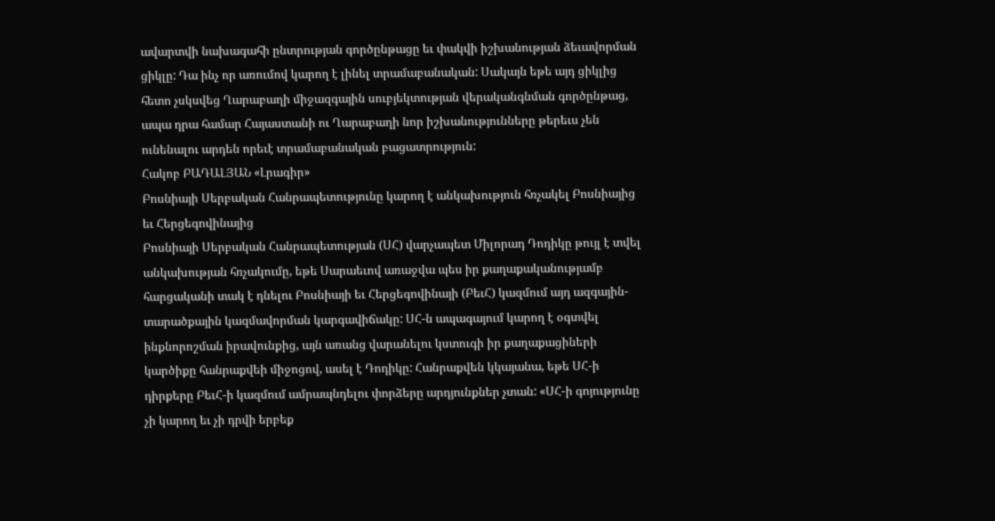ավարտվի նախագահի ընտրության գործընթացը եւ փակվի իշխանության ձեւավորման ցիկլը: Դա ինչ որ առումով կարող է լինել տրամաբանական: Սակայն եթե այդ ցիկլից հետո չսկսվեց Ղարաբաղի միջազգային սուբյեկտության վերականգնման գործընթաց, ապա դրա համար Հայաստանի ու Ղարաբաղի նոր իշխանությունները թերեւս չեն ունենալու արդեն որեւէ տրամաբանական բացատրություն:
Հակոբ ԲԱԴԱԼՅԱՆ «Լրագիր»
Բոսնիայի Սերբական Հանրապետությունը կարող է անկախություն հռչակել Բոսնիայից եւ Հերցեգովինայից
Բոսնիայի Սերբական Հանրապետության (ՍՀ) վարչապետ Միլորադ Դոդիկը թույլ է տվել անկախության հռչակումը, եթե Սարաեւով առաջվա պես իր քաղաքականությամբ հարցականի տակ է դնելու Բոսնիայի եւ Հերցեգովինայի (ԲեւՀ) կազմում այդ ազգային-տարածքային կազմավորման կարգավիճակը: ՍՀ-ն ապագայում կարող է օգտվել ինքնորոշման իրավունքից, այն առանց վարանելու կստուգի իր քաղաքացիների կարծիքը հանրաքվեի միջոցով, ասել է Դոդիկը: Հանրաքվեն կկայանա, եթե ՍՀ-ի դիրքերը ԲեւՀ-ի կազմում ամրապնդելու փորձերը արդյունքներ չտան: «ՍՀ-ի գոյությունը չի կարող եւ չի դրվի երբեք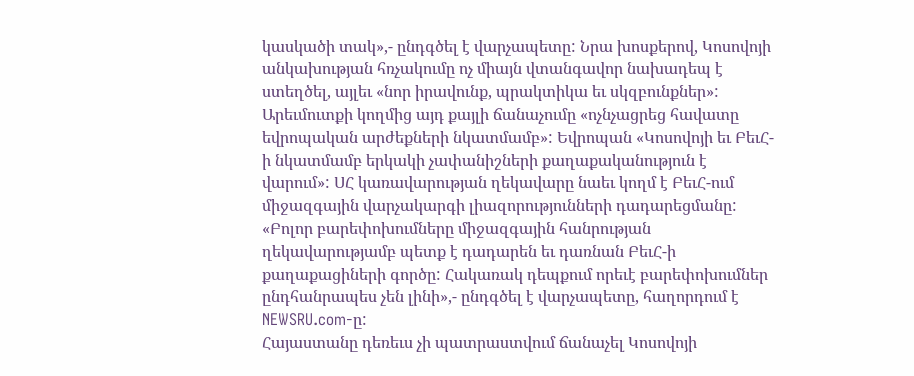կասկածի տակ»,- ընդգծել է վարչապետը: Նրա խոսքերով, Կոսովոյի անկախության հռչակումը ոչ միայն վտանգավոր նախադեպ է ստեղծել, այլեւ «նոր իրավունք, պրակտիկա եւ սկզբունքներ»: Արեւմուտքի կողմից այդ քայլի ճանաչումը «ոչնչացրեց հավատը եվրոպական արժեքների նկատմամբ»: Եվրոպան «Կոսովոյի եւ ԲեւՀ-ի նկատմամբ երկակի չափանիշների քաղաքականություն է վարում»: ՍՀ կառավարության ղեկավարը նաեւ կողմ է ԲեւՀ-ում միջազգային վարչակարգի լիազորությունների դադարեցմանը: «Բոլոր բարեփոխումները միջազգային հանրության ղեկավարությամբ պետք է դադարեն եւ դառնան ԲեւՀ-ի քաղաքացիների գործը: Հակառակ դեպքում որեւէ բարեփոխումներ ընդհանրապես չեն լինի»,- ընդգծել է վարչապետը, հաղորդում է NEWSRU.com-ը:
Հայաստանը դեռեւս չի պատրաստվում ճանաչել Կոսովոյի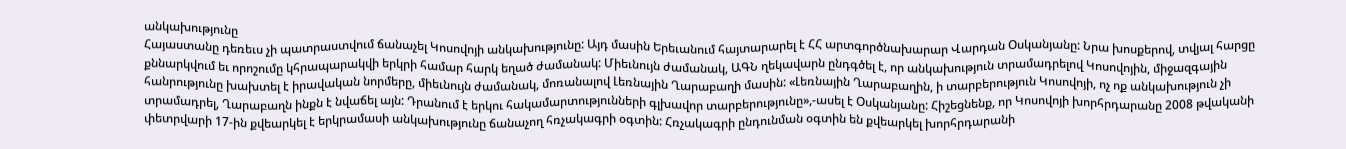անկախությունը
Հայաստանը դեռեւս չի պատրաստվում ճանաչել Կոսովոյի անկախությունը: Այդ մասին Երեւանում հայտարարել է ՀՀ արտգործնախարար Վարդան Օսկանյանը: Նրա խոսքերով, տվյալ հարցը քննարկվում եւ որոշումը կհրապարակվի երկրի համար հարկ եղած ժամանակ: Միեւնույն ժամանակ, ԱԳՆ ղեկավարն ընդգծել է, որ անկախություն տրամադրելով Կոսովոյին, միջազգային հանրությունը խախտել է իրավական նորմերը, միեւնույն ժամանակ, մոռանալով Լեռնային Ղարաբաղի մասին: «Լեռնային Ղարաբաղին, ի տարբերություն Կոսովոյի, ոչ ոք անկախություն չի տրամադրել, Ղարաբաղն ինքն է նվաճել այն: Դրանում է երկու հակամարտությունների գլխավոր տարբերությունը»,-ասել է Օսկանյանը: Հիշեցնենք, որ Կոսովոյի խորհրդարանը 2008 թվականի փետրվարի 17-ին քվեարկել է երկրամասի անկախությունը ճանաչող հռչակագրի օգտին: Հռչակագրի ընդունման օգտին են քվեարկել խորհրդարանի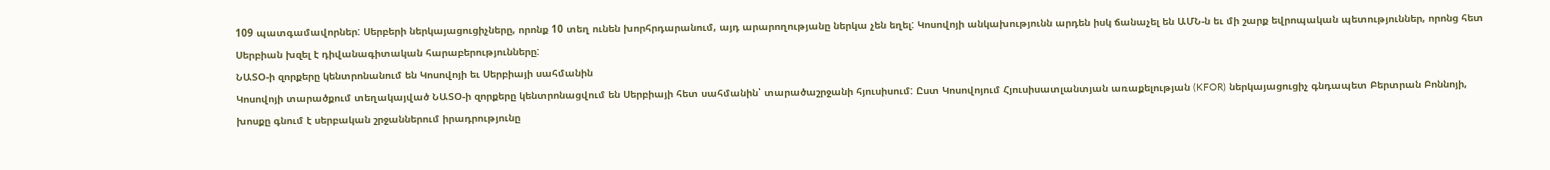109 պատգամավորներ: Սերբերի ներկայացուցիչները, որոնք 10 տեղ ունեն խորհրդարանում, այդ արարողությանը ներկա չեն եղել: Կոսովոյի անկախությունն արդեն իսկ ճանաչել են ԱՄՆ-ն եւ մի շարք եվրոպական պետություններ, որոնց հետ Սերբիան խզել է դիվանագիտական հարաբերությունները:
ՆԱՏՕ-ի զորքերը կենտրոնանում են Կոսովոյի եւ Սերբիայի սահմանին
Կոսովոյի տարածքում տեղակայված ՆԱՏՕ-ի զորքերը կենտրոնացվում են Սերբիայի հետ սահմանին՝ տարածաշրջանի հյուսիսում: Ըստ Կոսովոյում Հյուսիսատլանտյան առաքելության (KFOR) ներկայացուցիչ գնդապետ Բերտրան Բոննոյի, խոսքը գնում է սերբական շրջաններում իրադրությունը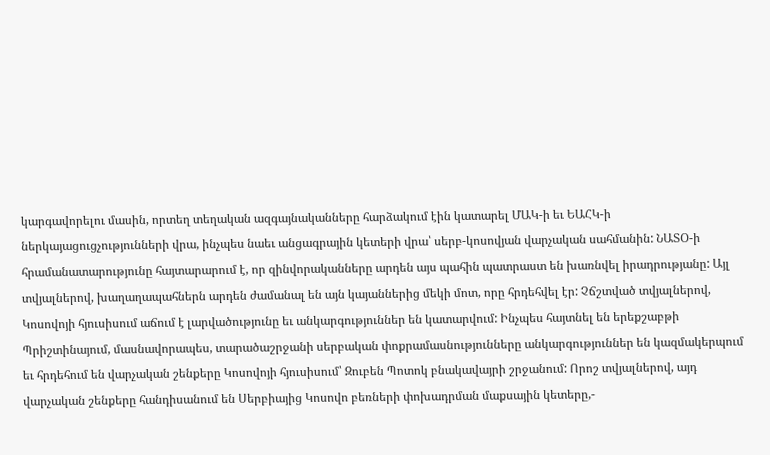կարգավորելու մասին, որտեղ տեղական ազգայնականները հարձակում էին կատարել ՄԱԿ-ի եւ ԵԱՀԿ-ի ներկայացուցչությունների վրա, ինչպես նաեւ անցագրային կետերի վրա՝ սերբ-կոսովյան վարչական սահմանին: ՆԱՏՕ-ի հրամանատարությունը հայտարարում է, որ զինվորականները արդեն այս պահին պատրաստ են խառնվել իրադրությանը: Այլ տվյալներով, խաղաղապահներն արդեն ժամանալ են այն կայաններից մեկի մոտ, որը հրդեհվել էր: Չճշտված տվյալներով, Կոսովոյի հյուսիսում աճում է լարվածությունը եւ անկարգություններ են կատարվում: Ինչպես հայտնել են երեքշաբթի Պրիշտինայում, մասնավորապես, տարածաշրջանի սերբական փոքրամասնությունները անկարգություններ են կազմակերպում եւ հրդեհում են վարչական շենքերը Կոսովոյի հյուսիսում՝ Զուբեն Պոտոկ բնակավայրի շրջանում: Որոշ տվյալներով, այդ վարչական շենքերը հանդիսանում են Սերբիայից Կոսովո բեռների փոխադրման մաքսային կետերը,-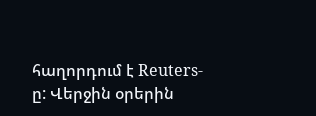հաղորդում է Reuters-ը: Վերջին օրերին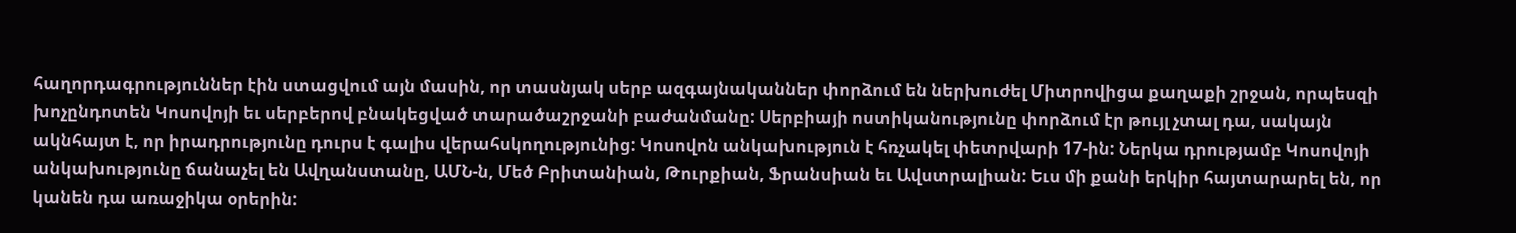հաղորդագրություններ էին ստացվում այն մասին, որ տասնյակ սերբ ազգայնականներ փորձում են ներխուժել Միտրովիցա քաղաքի շրջան, որպեսզի խոչընդոտեն Կոսովոյի եւ սերբերով բնակեցված տարածաշրջանի բաժանմանը: Սերբիայի ոստիկանությունը փորձում էր թույլ չտալ դա, սակայն ակնհայտ է, որ իրադրությունը դուրս է գալիս վերահսկողությունից: Կոսովոն անկախություն է հռչակել փետրվարի 17-ին: Ներկա դրությամբ Կոսովոյի անկախությունը ճանաչել են Ավղանստանը, ԱՄՆ-ն, Մեծ Բրիտանիան, Թուրքիան, Ֆրանսիան եւ Ավստրալիան: Եւս մի քանի երկիր հայտարարել են, որ կանեն դա առաջիկա օրերին: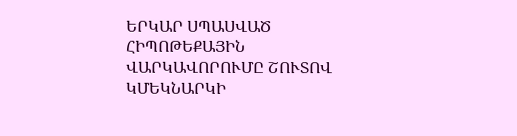ԵՐԿԱՐ ՍՊԱՍՎԱԾ ՀԻՊՈԹԵՔԱՅԻՆ ՎԱՐԿԱՎՈՐՈՒՄԸ ՇՈՒՏՈՎ ԿՄԵԿՆԱՐԿԻ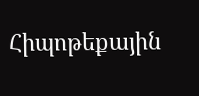Հիպոթեքային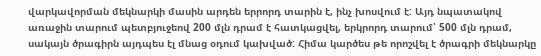վարկավորման մեկնարկի մասին արդեն երրորդ տարին է, ինչ խոսվում է: Այդ նպատակով առաջին տարում պետբյուջեով 200 մլն դրամ է հատկացվել, երկրորդ տարում՝ 500 մլն դրամ, սակայն ծրագիրն այդպես էլ մնաց օդում կախված: Հիմա կարծես թե որոշվել է ծրագրի մեկնարկը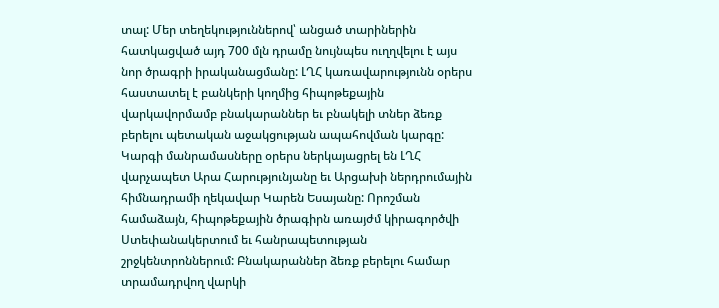տալ: Մեր տեղեկություններով՝ անցած տարիներին հատկացված այդ 700 մլն դրամը նույնպես ուղղվելու է այս նոր ծրագրի իրականացմանը: ԼՂՀ կառավարությունն օրերս հաստատել է բանկերի կողմից հիպոթեքային վարկավորմամբ բնակարաններ եւ բնակելի տներ ձեռք բերելու պետական աջակցության ապահովման կարգը: Կարգի մանրամասները օրերս ներկայացրել են ԼՂՀ վարչապետ Արա Հարությունյանը եւ Արցախի ներդրումային հիմնադրամի ղեկավար Կարեն Եսայանը: Որոշման համաձայն, հիպոթեքային ծրագիրն առայժմ կիրագործվի Ստեփանակերտում եւ հանրապետության շրջկենտրոններում: Բնակարաններ ձեռք բերելու համար տրամադրվող վարկի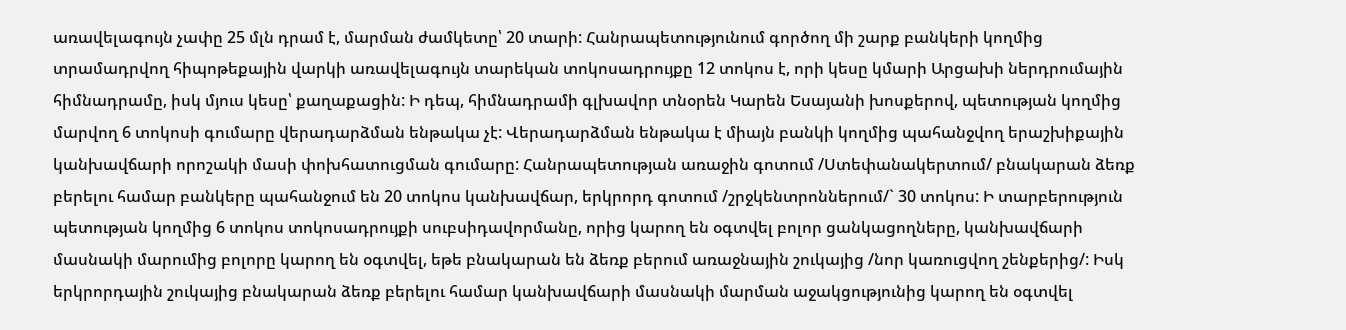առավելագույն չափը 25 մլն դրամ է, մարման ժամկետը՝ 20 տարի: Հանրապետությունում գործող մի շարք բանկերի կողմից տրամադրվող հիպոթեքային վարկի առավելագույն տարեկան տոկոսադրույքը 12 տոկոս է, որի կեսը կմարի Արցախի ներդրումային հիմնադրամը, իսկ մյուս կեսը՝ քաղաքացին: Ի դեպ, հիմնադրամի գլխավոր տնօրեն Կարեն Եսայանի խոսքերով, պետության կողմից մարվող 6 տոկոսի գումարը վերադարձման ենթակա չէ: Վերադարձման ենթակա է միայն բանկի կողմից պահանջվող երաշխիքային կանխավճարի որոշակի մասի փոխհատուցման գումարը: Հանրապետության առաջին գոտում /Ստեփանակերտում/ բնակարան ձեռք բերելու համար բանկերը պահանջում են 20 տոկոս կանխավճար, երկրորդ գոտում /շրջկենտրոններում/` 30 տոկոս: Ի տարբերություն պետության կողմից 6 տոկոս տոկոսադրույքի սուբսիդավորմանը, որից կարող են օգտվել բոլոր ցանկացողները, կանխավճարի մասնակի մարումից բոլորը կարող են օգտվել, եթե բնակարան են ձեռք բերում առաջնային շուկայից /նոր կառուցվող շենքերից/: Իսկ երկրորդային շուկայից բնակարան ձեռք բերելու համար կանխավճարի մասնակի մարման աջակցությունից կարող են օգտվել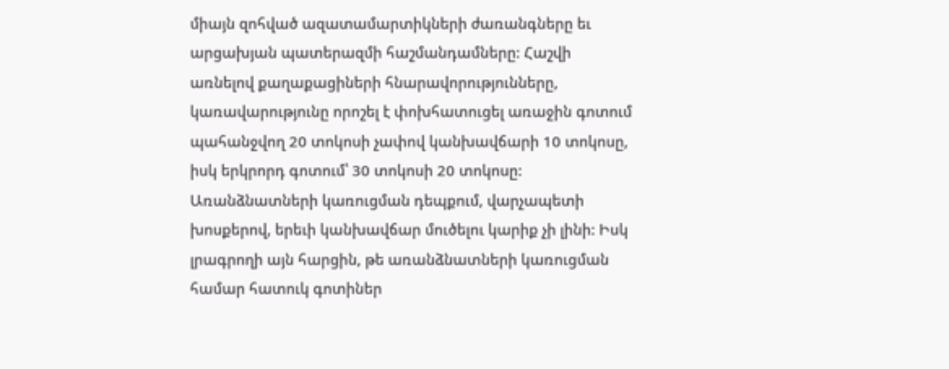միայն զոհված ազատամարտիկների ժառանգները եւ արցախյան պատերազմի հաշմանդամները: Հաշվի առնելով քաղաքացիների հնարավորությունները, կառավարությունը որոշել է փոխհատուցել առաջին գոտում պահանջվող 20 տոկոսի չափով կանխավճարի 10 տոկոսը, իսկ երկրորդ գոտում՝ 30 տոկոսի 20 տոկոսը: Առանձնատների կառուցման դեպքում, վարչապետի խոսքերով, երեւի կանխավճար մուծելու կարիք չի լինի: Իսկ լրագրողի այն հարցին, թե առանձնատների կառուցման համար հատուկ գոտիներ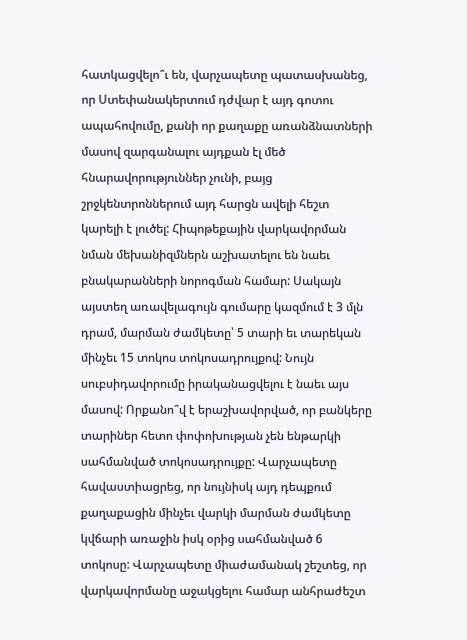հատկացվելո՞ւ են, վարչապետը պատասխանեց, որ Ստեփանակերտում դժվար է այդ գոտու ապահովումը, քանի որ քաղաքը առանձնատների մասով զարգանալու այդքան էլ մեծ հնարավորություններ չունի, բայց շրջկենտրոններում այդ հարցն ավելի հեշտ կարելի է լուծել: Հիպոթեքային վարկավորման նման մեխանիզմներն աշխատելու են նաեւ բնակարանների նորոգման համար: Սակայն այստեղ առավելագույն գումարը կազմում է 3 մլն դրամ, մարման ժամկետը՝ 5 տարի եւ տարեկան մինչեւ 15 տոկոս տոկոսադրույքով: Նույն սուբսիդավորումը իրականացվելու է նաեւ այս մասով: Որքանո՞վ է երաշխավորված, որ բանկերը տարիներ հետո փոփոխության չեն ենթարկի սահմանված տոկոսադրույքը: Վարչապետը հավաստիացրեց, որ նույնիսկ այդ դեպքում քաղաքացին մինչեւ վարկի մարման ժամկետը կվճարի առաջին իսկ օրից սահմանված 6 տոկոսը: Վարչապետը միաժամանակ շեշտեց, որ վարկավորմանը աջակցելու համար անհրաժեշտ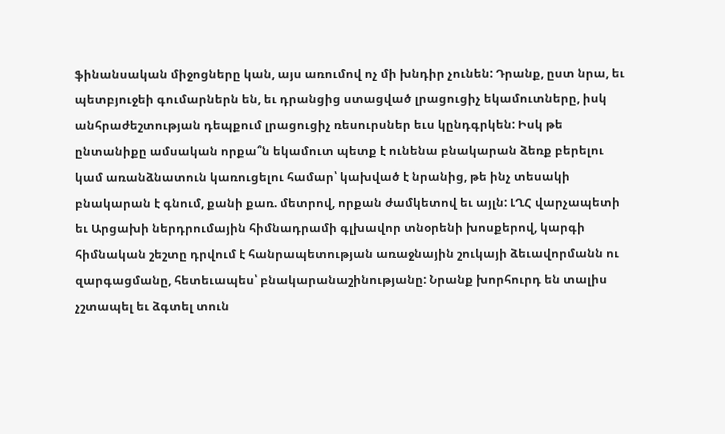ֆինանսական միջոցները կան, այս առումով ոչ մի խնդիր չունեն: Դրանք, ըստ նրա, եւ պետբյուջեի գումարներն են, եւ դրանցից ստացված լրացուցիչ եկամուտները, իսկ անհրաժեշտության դեպքում լրացուցիչ ռեսուրսներ եւս կընդգրկեն: Իսկ թե ընտանիքը ամսական որքա՞ն եկամուտ պետք է ունենա բնակարան ձեռք բերելու կամ առանձնատուն կառուցելու համար՝ կախված է նրանից, թե ինչ տեսակի բնակարան է գնում, քանի քառ. մետրով, որքան ժամկետով եւ այլն: ԼՂՀ վարչապետի եւ Արցախի ներդրումային հիմնադրամի գլխավոր տնօրենի խոսքերով, կարգի հիմնական շեշտը դրվում է հանրապետության առաջնային շուկայի ձեւավորմանն ու զարգացմանը, հետեւապես՝ բնակարանաշինությանը: Նրանք խորհուրդ են տալիս չշտապել եւ ձգտել տուն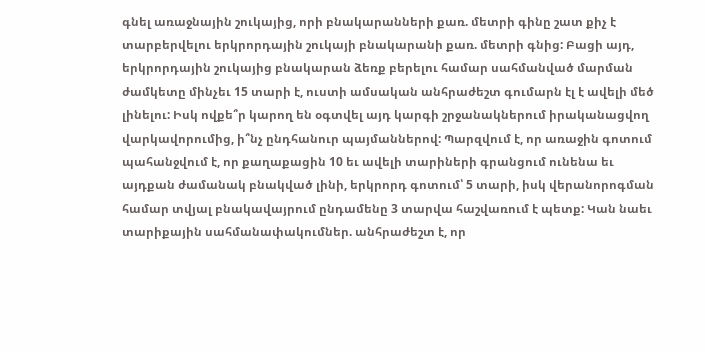գնել առաջնային շուկայից, որի բնակարանների քառ. մետրի գինը շատ քիչ է տարբերվելու երկրորդային շուկայի բնակարանի քառ. մետրի գնից: Բացի այդ, երկրորդային շուկայից բնակարան ձեռք բերելու համար սահմանված մարման ժամկետը մինչեւ 15 տարի է, ուստի ամսական անհրաժեշտ գումարն էլ է ավելի մեծ լինելու: Իսկ ովքե՞ր կարող են օգտվել այդ կարգի շրջանակներում իրականացվող վարկավորումից, ի՞նչ ընդհանուր պայմաններով: Պարզվում է, որ առաջին գոտում պահանջվում է, որ քաղաքացին 10 եւ ավելի տարիների գրանցում ունենա եւ այդքան ժամանակ բնակված լինի, երկրորդ գոտում՝ 5 տարի, իսկ վերանորոգման համար տվյալ բնակավայրում ընդամենը 3 տարվա հաշվառում է պետք: Կան նաեւ տարիքային սահմանափակումներ. անհրաժեշտ է, որ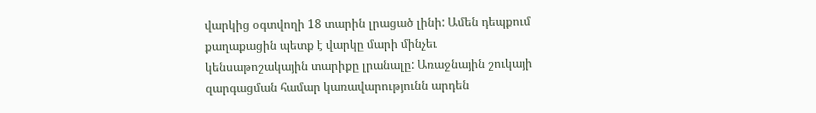վարկից օգտվողի 18 տարին լրացած լինի: Ամեն դեպքում քաղաքացին պետք է վարկը մարի մինչեւ կենսաթոշակային տարիքը լրանալը: Առաջնային շուկայի զարգացման համար կառավարությունն արդեն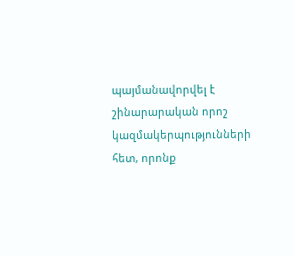պայմանավորվել է շինարարական որոշ կազմակերպությունների հետ, որոնք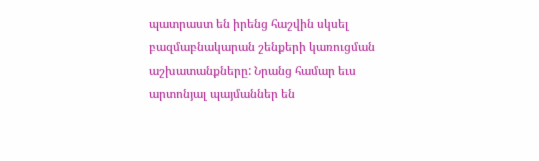պատրաստ են իրենց հաշվին սկսել բազմաբնակարան շենքերի կառուցման աշխատանքները: Նրանց համար եւս արտոնյալ պայմաններ են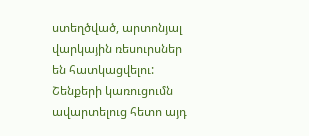ստեղծված, արտոնյալ վարկային ռեսուրսներ են հատկացվելու: Շենքերի կառուցումն ավարտելուց հետո այդ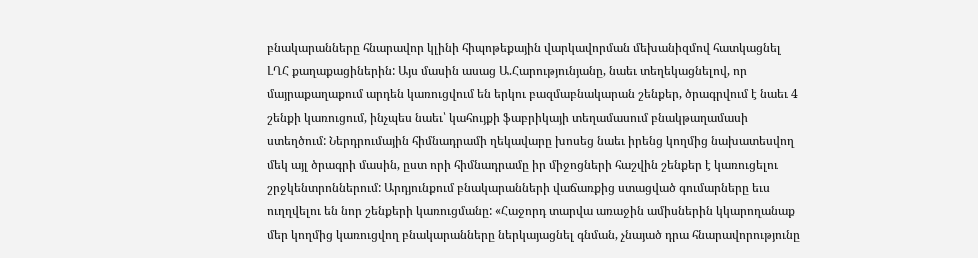բնակարանները հնարավոր կլինի հիպոթեքային վարկավորման մեխանիզմով հատկացնել ԼՂՀ քաղաքացիներին: Այս մասին ասաց Ա.Հարությունյանը, նաեւ տեղեկացնելով, որ մայրաքաղաքում արդեն կառուցվում են երկու բազմաբնակարան շենքեր, ծրագրվում է նաեւ 4 շենքի կառուցում, ինչպես նաեւ՝ կահույքի ֆաբրիկայի տեղամասում բնակթաղամասի ստեղծում: Ներդրումային հիմնադրամի ղեկավարը խոսեց նաեւ իրենց կողմից նախատեսվող մեկ այլ ծրագրի մասին, ըստ որի հիմնադրամը իր միջոցների հաշվին շենքեր է կառուցելու շրջկենտրոններում: Արդյունքում բնակարանների վաճառքից ստացված գումարները եւս ուղղվելու են նոր շենքերի կառուցմանը: «Հաջորդ տարվա առաջին ամիսներին կկարողանաք մեր կողմից կառուցվող բնակարանները ներկայացնել գնման, չնայած դրա հնարավորությունը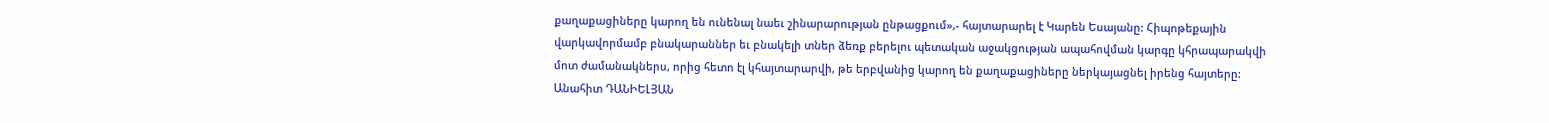քաղաքացիները կարող են ունենալ նաեւ շինարարության ընթացքում»,- հայտարարել է Կարեն Եսայանը: Հիպոթեքային վարկավորմամբ բնակարաններ եւ բնակելի տներ ձեռք բերելու պետական աջակցության ապահովման կարգը կհրապարակվի մոտ ժամանակներս, որից հետո էլ կհայտարարվի, թե երբվանից կարող են քաղաքացիները ներկայացնել իրենց հայտերը: Անահիտ ԴԱՆԻԵԼՅԱՆ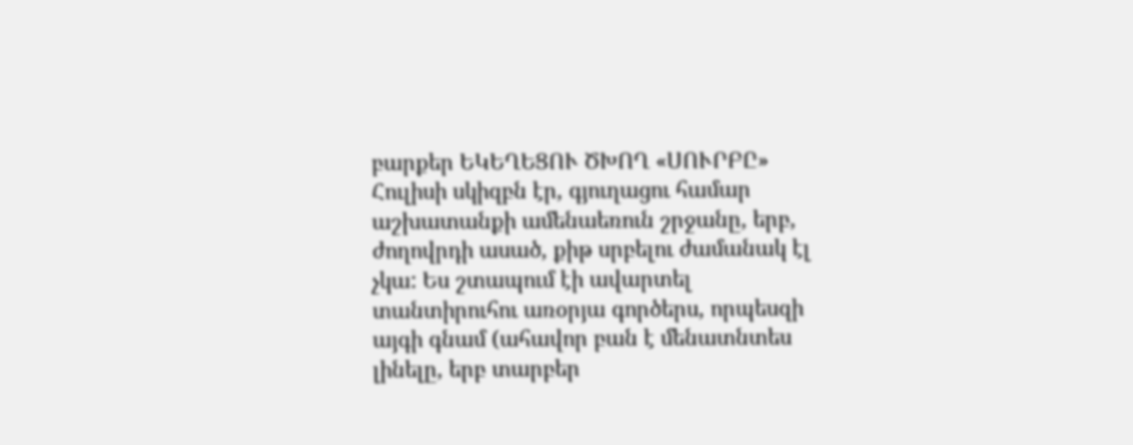բարքեր ԵԿԵՂԵՑՈՒ ԾԽՈՂ «ՍՈՒՐԲԸ» Հուլիսի սկիզբն էր, գյուղացու համար աշխատանքի ամենաեռուն շրջանը, երբ, ժողովրդի ասած, քիթ սրբելու ժամանակ էլ չկա: Ես շտապում էի ավարտել տանտիրուհու առօրյա գործերս, որպեսզի այգի գնամ (ահավոր բան է մենատնտես լինելը, երբ տարբեր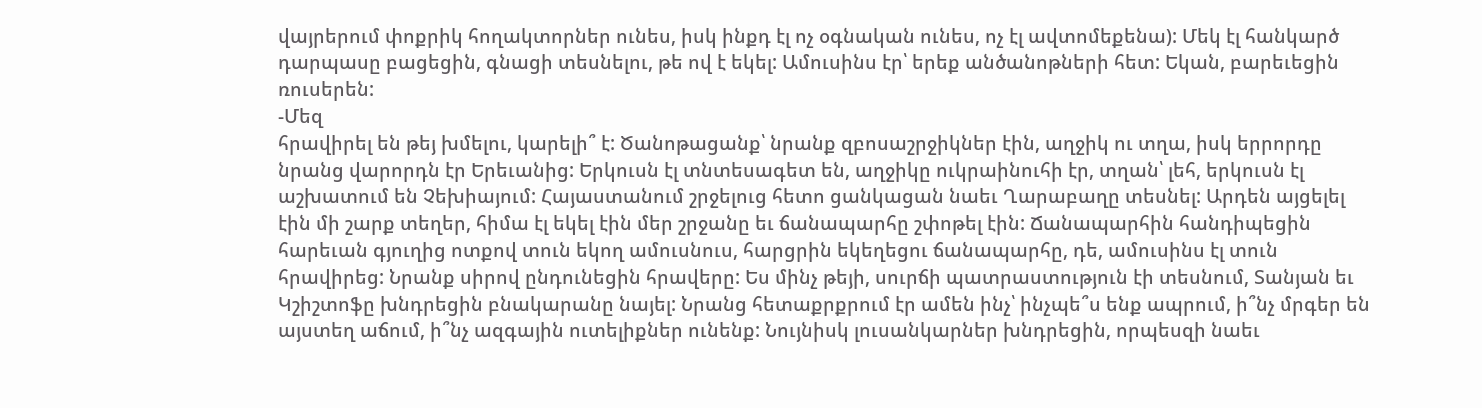վայրերում փոքրիկ հողակտորներ ունես, իսկ ինքդ էլ ոչ օգնական ունես, ոչ էլ ավտոմեքենա): Մեկ էլ հանկարծ դարպասը բացեցին, գնացի տեսնելու, թե ով է եկել: Ամուսինս էր՝ երեք անծանոթների հետ: Եկան, բարեւեցին ռուսերեն:
-Մեզ
հրավիրել են թեյ խմելու, կարելի՞ է: Ծանոթացանք՝ նրանք զբոսաշրջիկներ էին, աղջիկ ու տղա, իսկ երրորդը նրանց վարորդն էր Երեւանից: Երկուսն էլ տնտեսագետ են, աղջիկը ուկրաինուհի էր, տղան՝ լեհ, երկուսն էլ աշխատում են Չեխիայում: Հայաստանում շրջելուց հետո ցանկացան նաեւ Ղարաբաղը տեսնել: Արդեն այցելել էին մի շարք տեղեր, հիմա էլ եկել էին մեր շրջանը եւ ճանապարհը շփոթել էին: Ճանապարհին հանդիպեցին հարեւան գյուղից ոտքով տուն եկող ամուսնուս, հարցրին եկեղեցու ճանապարհը, դե, ամուսինս էլ տուն հրավիրեց: Նրանք սիրով ընդունեցին հրավերը: Ես մինչ թեյի, սուրճի պատրաստություն էի տեսնում, Տանյան եւ Կշիշտոֆը խնդրեցին բնակարանը նայել: Նրանց հետաքրքրում էր ամեն ինչ՝ ինչպե՞ս ենք ապրում, ի՞նչ մրգեր են այստեղ աճում, ի՞նչ ազգային ուտելիքներ ունենք: Նույնիսկ լուսանկարներ խնդրեցին, որպեսզի նաեւ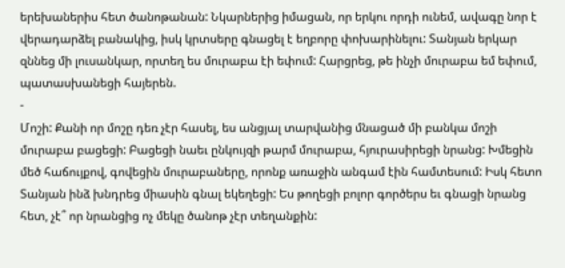երեխաներիս հետ ծանոթանան: Նկարներից իմացան, որ երկու որդի ունեմ, ավագը նոր է վերադարձել բանակից, իսկ կրտսերը գնացել է եղբորը փոխարինելու: Տանյան երկար զննեց մի լուսանկար, որտեղ ես մուրաբա էի եփում: Հարցրեց, թե ինչի մուրաբա եմ եփում, պատասխանեցի հայերեն.
-
Մոշի: Քանի որ մոշը դեռ չէր հասել, ես անցյալ տարվանից մնացած մի բանկա մոշի մուրաբա բացեցի: Բացեցի նաեւ ընկույզի թարմ մուրաբա, հյուրասիրեցի նրանց: Խմեցին մեծ հաճույքով, գովեցին մուրաբաները, որոնք առաջին անգամ էին համտեսում: Իսկ հետո Տանյան ինձ խնդրեց միասին գնալ եկեղեցի: Ես թողեցի բոլոր գործերս եւ գնացի նրանց հետ, չէ՞ որ նրանցից ոչ մեկը ծանոթ չէր տեղանքին: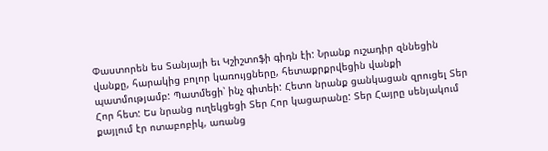Փաստորեն ես Տանյայի եւ Կշիշտոֆի գիդն էի: Նրանք ուշադիր զննեցին վանքը, հարակից բոլոր կառույցները, հետաքրքրվեցին վանքի պատմությամբ: Պատմեցի՝ ինչ գիտեի: Հետո նրանք ցանկացան զրուցել Տեր Հոր հետ: Ես նրանց ուղեկցեցի Տեր Հոր կացարանը: Տեր Հայրը սենյակում քայլում էր ոտաբոբիկ, առանց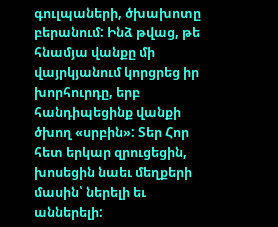գուլպաների, ծխախոտը բերանում: Ինձ թվաց, թե հնամյա վանքը մի վայրկյանում կորցրեց իր խորհուրդը, երբ հանդիպեցինք վանքի ծխող «սրբին»: Տեր Հոր հետ երկար զրուցեցին, խոսեցին նաեւ մեղքերի մասին՝ ներելի եւ աններելի: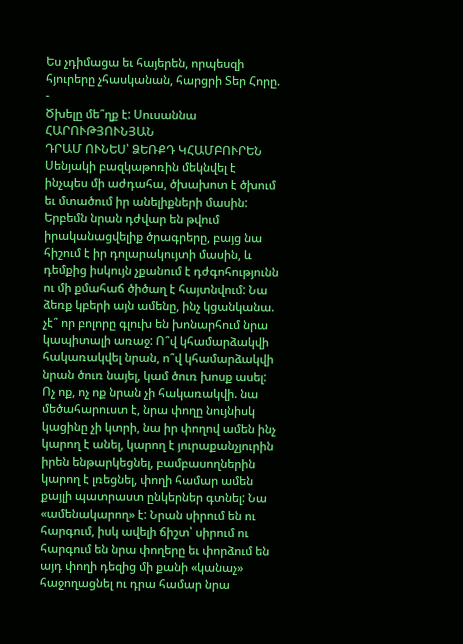Ես չդիմացա եւ հայերեն, որպեսզի հյուրերը չհասկանան, հարցրի Տեր Հորը.
-
Ծխելը մե՞ղք է: Սուսաննա ՀԱՐՈՒԹՅՈՒՆՅԱՆ
ԴՐԱՄ ՈՒՆԵՍ՝ ՁԵՌՔԴ ԿՀԱՄԲՈՒՐԵՆ Սենյակի բազկաթոռին մեկնվել է ինչպես մի աժդահա, ծխախոտ է ծխում եւ մտածում իր անելիքների մասին: Երբեմն նրան դժվար են թվում իրականացվելիք ծրագրերը, բայց նա հիշում է իր դոլարակույտի մասին, և դեմքից իսկույն չքանում է դժգոհությունն ու մի քմահաճ ծիծաղ է հայտնվում: Նա ձեռք կբերի այն ամենը, ինչ կցանկանա. չէ՞ որ բոլորը գլուխ են խոնարհում նրա կապիտալի առաջ: Ո՞վ կհամարձակվի հակառակվել նրան, ո՞վ կհամարձակվի նրան ծուռ նայել, կամ ծուռ խոսք ասել: Ոչ ոք, ոչ ոք նրան չի հակառակվի. նա մեծահարուստ է, նրա փողը նույնիսկ կացինը չի կտրի, նա իր փողով ամեն ինչ կարող է անել, կարող է յուրաքանչյուրին իրեն ենթարկեցնել, բամբասողներին կարող է լռեցնել, փողի համար ամեն քայլի պատրաստ ընկերներ գտնել: Նա «ամենակարող» է: Նրան սիրում են ու հարգում, իսկ ավելի ճիշտ՝ սիրում ու հարգում են նրա փողերը եւ փորձում են այդ փողի դեզից մի քանի «կանաչ» հաջողացնել ու դրա համար նրա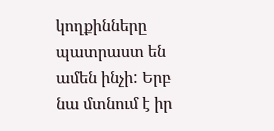կողքինները պատրաստ են ամեն ինչի: Երբ նա մտնում է իր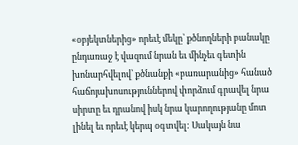«օբյեկտներից» որեւէ մեկը՝ քծնողների բանակը ընդառաջ է վազում նրան եւ մինչեւ գետին խոնարհվելով՝ քծնանքի «բառարանից» հանած հաճոյախոսություններով փորձում գրավել նրա սիրտը եւ դրանով իսկ նրա կարողությանը մոտ լինել եւ որեւէ կերպ օգտվել: Սակայն նա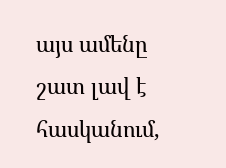այս ամենը շատ լավ է հասկանում,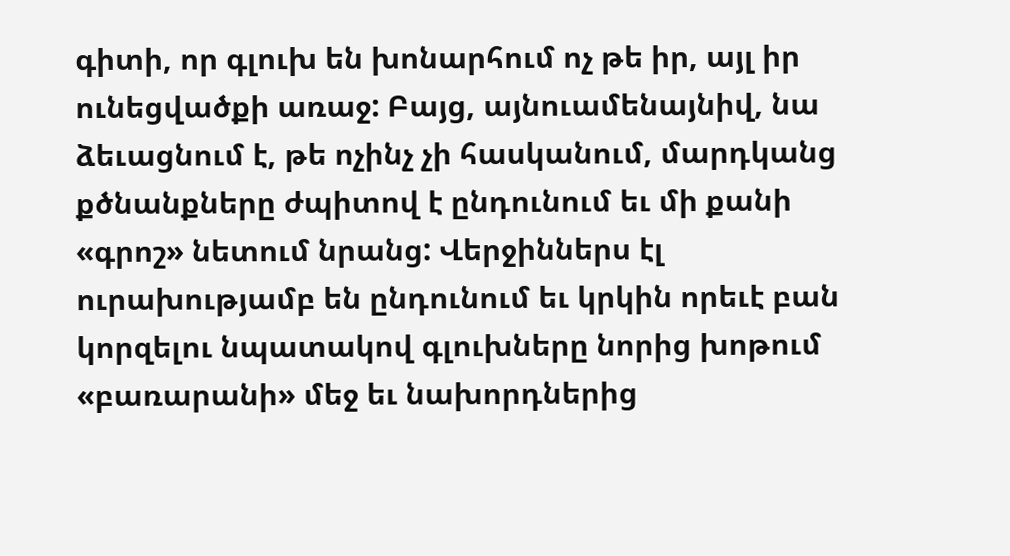գիտի, որ գլուխ են խոնարհում ոչ թե իր, այլ իր ունեցվածքի առաջ: Բայց, այնուամենայնիվ, նա ձեւացնում է, թե ոչինչ չի հասկանում, մարդկանց քծնանքները ժպիտով է ընդունում եւ մի քանի «գրոշ» նետում նրանց: Վերջիններս էլ ուրախությամբ են ընդունում եւ կրկին որեւէ բան կորզելու նպատակով գլուխները նորից խոթում «բառարանի» մեջ եւ նախորդներից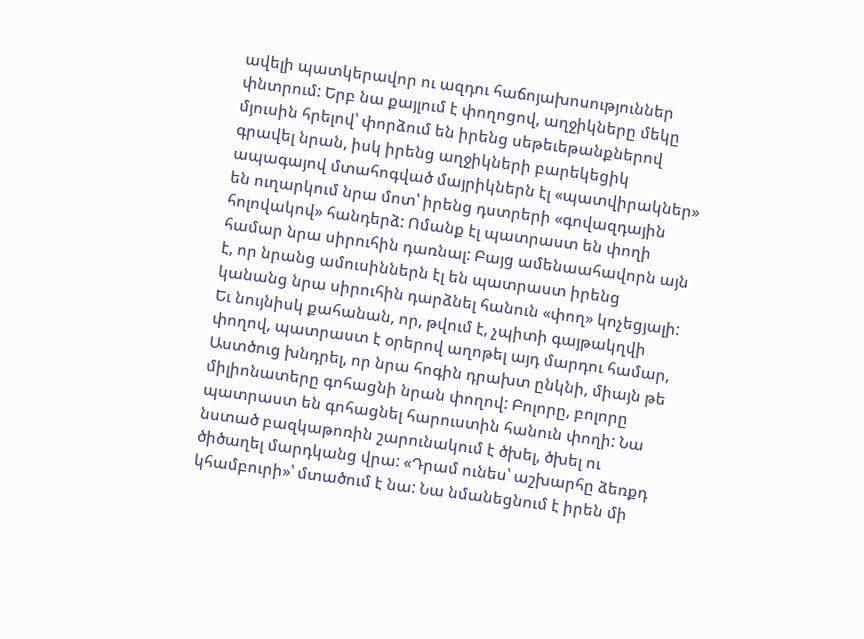ավելի պատկերավոր ու ազդու հաճոյախոսություններ փնտրում: Երբ նա քայլում է փողոցով, աղջիկները մեկը մյուսին հրելով՝ փորձում են իրենց սեթեւեթանքներով գրավել նրան, իսկ իրենց աղջիկների բարեկեցիկ ապագայով մտահոգված մայրիկներն էլ «պատվիրակներ» են ուղարկում նրա մոտ՝ իրենց դստրերի «գովազդային հոլովակով» հանդերձ: Ոմանք էլ պատրաստ են փողի համար նրա սիրուհին դառնալ: Բայց ամենաահավորն այն է, որ նրանց ամուսիններն էլ են պատրաստ իրենց կանանց նրա սիրուհին դարձնել հանուն «փող» կոչեցյալի: Եւ նույնիսկ քահանան, որ, թվում է, չպիտի գայթակղվի փողով, պատրաստ է օրերով աղոթել այդ մարդու համար, Աստծուց խնդրել, որ նրա հոգին դրախտ ընկնի, միայն թե միլիոնատերը գոհացնի նրան փողով: Բոլորը, բոլորը պատրաստ են գոհացնել հարուստին հանուն փողի: Նա նստած բազկաթոռին շարունակում է ծխել, ծխել ու ծիծաղել մարդկանց վրա: «Դրամ ունես՝ աշխարհը ձեռքդ կհամբուրի»՝ մտածում է նա: Նա նմանեցնում է իրեն մի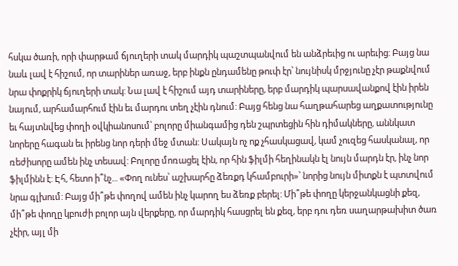հսկա ծառի, որի փարթամ ճյուղերի տակ մարդիկ պաշտպանվում են անձրեւից ու արեւից: Բայց նա նաև լավ է հիշում, որ տարիներ առաջ, երբ ինքն ընդամենը թուփ էր՝ նույնիսկ մրջյունը չէր թաքնվում նրա փոքրիկ ճյուղերի տակ: Նա լավ է հիշում այդ տարիները, երբ մարդիկ պարսավանքով էին իրեն նայում, արհամարհում էին եւ մարդու տեղ չէին դնում: Բայց հենց նա հաղթահարեց աղքատությունը եւ հայտնվեց փողի օվկիանոսում՝ բոլորը միանգամից դեն շպրտեցին հին դիմակները, աննկատ նորերը հագան եւ իրենց նոր դերի մեջ մտան: Սակայն ոչ ոք չհասկացավ, կամ չուզեց հասկանալ, որ ռեժիսորը ամեն ինչ տեսավ: Բոլորը մոռացել էին, որ հին ֆիլմի հեղինակն էլ նույն մարդն էր, ինչ նոր ֆիլմինն է: Էհ, հետո ի՞նչ... «Փող ունես՝ աշխարհը ձեռքդ կհամբուրի»՝ նորից նույն միտքն է պտտվում նրա գլխում: Բայց մի՞թե փողով ամեն ինչ կարող ես ձեռք բերել: Մի՞թե փողը կերջանկացնի քեզ, մի՞թե փողը կբուժի բոլոր այն վերքերը, որ մարդիկ հասցրել են քեզ, երբ դու դեռ սաղարթախիտ ծառ չէիր, այլ մի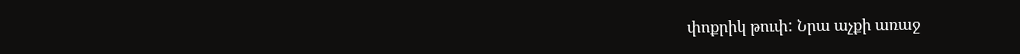փոքրիկ թուփ: Նրա աչքի առաջ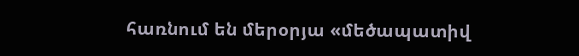հառնում են մերօրյա «մեծապատիվ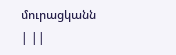մուրացկանն | ||